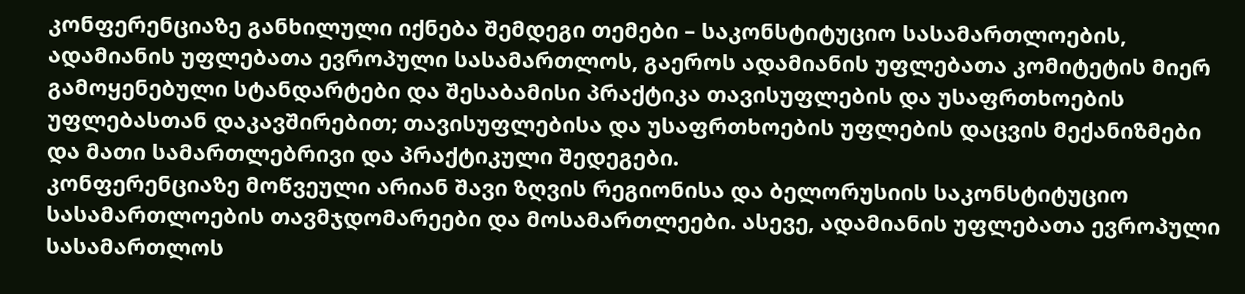კონფერენციაზე განხილული იქნება შემდეგი თემები – საკონსტიტუციო სასამართლოების, ადამიანის უფლებათა ევროპული სასამართლოს, გაეროს ადამიანის უფლებათა კომიტეტის მიერ გამოყენებული სტანდარტები და შესაბამისი პრაქტიკა თავისუფლების და უსაფრთხოების უფლებასთან დაკავშირებით; თავისუფლებისა და უსაფრთხოების უფლების დაცვის მექანიზმები და მათი სამართლებრივი და პრაქტიკული შედეგები.
კონფერენციაზე მოწვეული არიან შავი ზღვის რეგიონისა და ბელორუსიის საკონსტიტუციო სასამართლოების თავმჯდომარეები და მოსამართლეები. ასევე, ადამიანის უფლებათა ევროპული სასამართლოს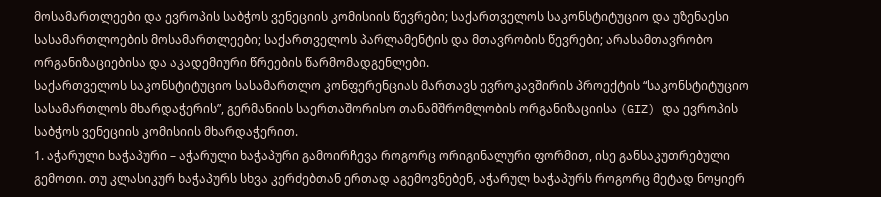მოსამართლეები და ევროპის საბჭოს ვენეციის კომისიის წევრები; საქართველოს საკონსტიტუციო და უზენაესი სასამართლოების მოსამართლეები; საქართველოს პარლამენტის და მთავრობის წევრები; არასამთავრობო ორგანიზაციებისა და აკადემიური წრეების წარმომადგენლები.
საქართველოს საკონსტიტუციო სასამართლო კონფერენციას მართავს ევროკავშირის პროექტის “საკონსტიტუციო სასამართლოს მხარდაჭერის”, გერმანიის საერთაშორისო თანამშრომლობის ორგანიზაციისა (GIZ) და ევროპის საბჭოს ვენეციის კომისიის მხარდაჭერით.
1. აჭარული ხაჭაპური – აჭარული ხაჭაპური გამოირჩევა როგორც ორიგინალური ფორმით, ისე განსაკუთრებული გემოთი. თუ კლასიკურ ხაჭაპურს სხვა კერძებთან ერთად აგემოვნებენ, აჭარულ ხაჭაპურს როგორც მეტად ნოყიერ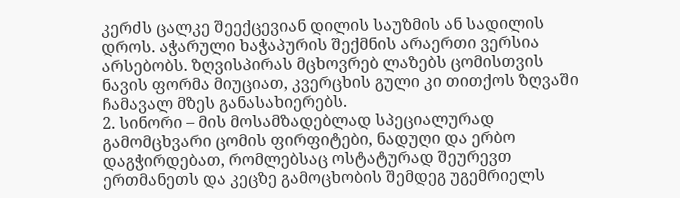კერძს ცალკე შეექცევიან დილის საუზმის ან სადილის დროს. აჭარული ხაჭაპურის შექმნის არაერთი ვერსია არსებობს. ზღვისპირას მცხოვრებ ლაზებს ცომისთვის ნავის ფორმა მიუციათ, კვერცხის გული კი თითქოს ზღვაში ჩამავალ მზეს განასახიერებს.
2. სინორი – მის მოსამზადებლად სპეციალურად გამომცხვარი ცომის ფირფიტები, ნადუღი და ერბო დაგჭირდებათ, რომლებსაც ოსტატურად შეურევთ ერთმანეთს და კეცზე გამოცხობის შემდეგ უგემრიელს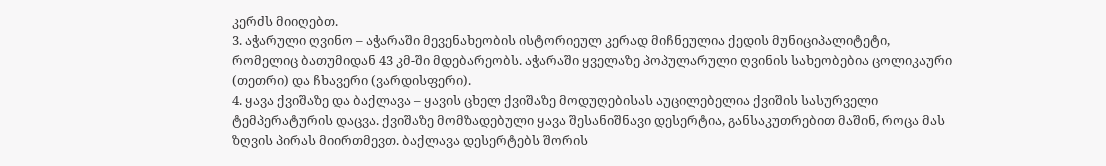კერძს მიიღებთ.
3. აჭარული ღვინო – აჭარაში მევენახეობის ისტორიეულ კერად მიჩნეულია ქედის მუნიციპალიტეტი, რომელიც ბათუმიდან 43 კმ-ში მდებარეობს. აჭარაში ყველაზე პოპულარული ღვინის სახეობებია ცოლიკაური (თეთრი) და ჩხავერი (ვარდისფერი).
4. ყავა ქვიშაზე და ბაქლავა – ყავის ცხელ ქვიშაზე მოდუღებისას აუცილებელია ქვიშის სასურველი ტემპერატურის დაცვა. ქვიშაზე მომზადებული ყავა შესანიშნავი დესერტია, განსაკუთრებით მაშინ, როცა მას ზღვის პირას მიირთმევთ. ბაქლავა დესერტებს შორის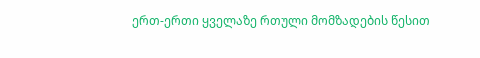ერთ-ერთი ყველაზე რთული მომზადების წესით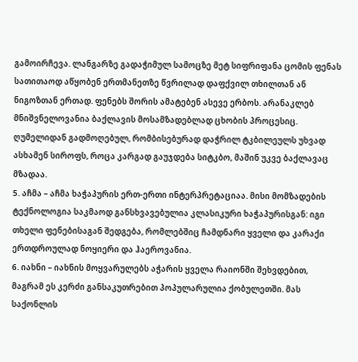გამოირჩევა. ლანგარზე გადაჭიმულ სამოცზე მეტ სიფრიფანა ცომის ფენას სათითაოდ აწყობენ ერთმანეთზე წვრილად დაფქვილ თხილთან ან ნიგოზთან ერთად. ფენებს შორის ამატებენ ასევე ერბოს. არანაკლებ მნიშვნელოვანია ბაქლავის მოსამზადებლად ცხობის პროცესიც. ღუმელიდან გადმოღებულ, რომბისებურად დაჭრილ ტკბილეულს უხვად ასხამენ სიროფს, როცა კარგად გაუჯდება სიტკბო, მაშინ უკვე ბაქლავაც მზადაა.
5. აჩმა – აჩმა ხაჭაპურის ერთ-ერთი ინტერპრეტაციაა. მისი მომზადების ტექნოლოგია საკმაოდ განსხვავებულია კლასიკური ხაჭაპურისგან: იგი თხელი ფენებისაგან შედგება, რომლებშიც ჩამდნარი ყველი და კარაქი ერთდროულად ნოყიერი და ჰაეროვანია.
6. იახნი – იახნის მოყვარულებს აჭარის ყველა რაიონში შეხვდებით, მაგრამ ეს კერძი განსაკუთრებით პოპულარულია ქობულეთში. მას საქონლის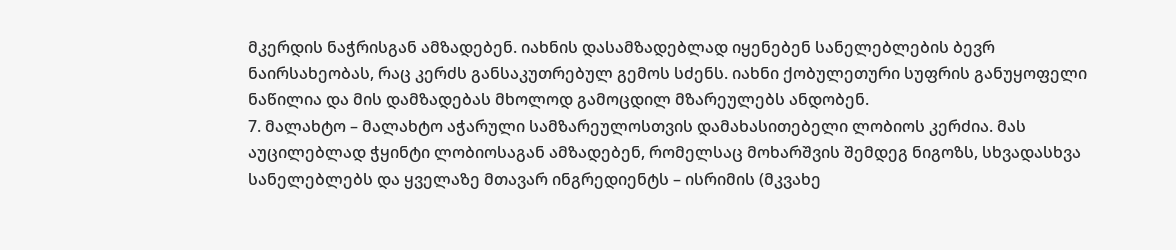მკერდის ნაჭრისგან ამზადებენ. იახნის დასამზადებლად იყენებენ სანელებლების ბევრ ნაირსახეობას, რაც კერძს განსაკუთრებულ გემოს სძენს. იახნი ქობულეთური სუფრის განუყოფელი ნაწილია და მის დამზადებას მხოლოდ გამოცდილ მზარეულებს ანდობენ.
7. მალახტო – მალახტო აჭარული სამზარეულოსთვის დამახასითებელი ლობიოს კერძია. მას აუცილებლად ჭყინტი ლობიოსაგან ამზადებენ, რომელსაც მოხარშვის შემდეგ ნიგოზს, სხვადასხვა სანელებლებს და ყველაზე მთავარ ინგრედიენტს – ისრიმის (მკვახე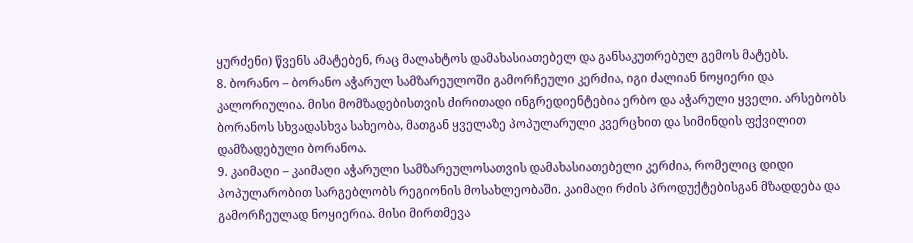ყურძენი) წვენს ამატებენ, რაც მალახტოს დამახასიათებელ და განსაკუთრებულ გემოს მატებს.
8. ბორანო – ბორანო აჭარულ სამზარეულოში გამორჩეული კერძია, იგი ძალიან ნოყიერი და კალორიულია. მისი მომზადებისთვის ძირითადი ინგრედიენტებია ერბო და აჭარული ყველი. არსებობს ბორანოს სხვადასხვა სახეობა, მათგან ყველაზე პოპულარული კვერცხით და სიმინდის ფქვილით დამზადებული ბორანოა.
9. კაიმაღი – კაიმაღი აჭარული სამზარეულოსათვის დამახასიათებელი კერძია, რომელიც დიდი პოპულარობით სარგებლობს რეგიონის მოსახლეობაში. კაიმაღი რძის პროდუქტებისგან მზადდება და გამორჩეულად ნოყიერია. მისი მირთმევა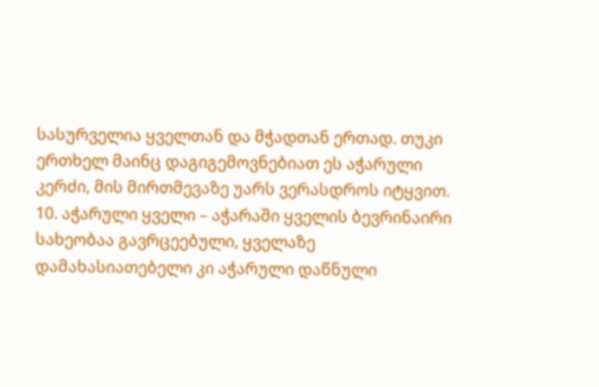სასურველია ყველთან და მჭადთან ერთად. თუკი ერთხელ მაინც დაგიგემოვნებიათ ეს აჭარული კერძი, მის მირთმევაზე უარს ვერასდროს იტყვით.
10. აჭარული ყველი – აჭარაში ყველის ბევრინაირი სახეობაა გავრცეებული, ყველაზე დამახასიათებელი კი აჭარული დაწნული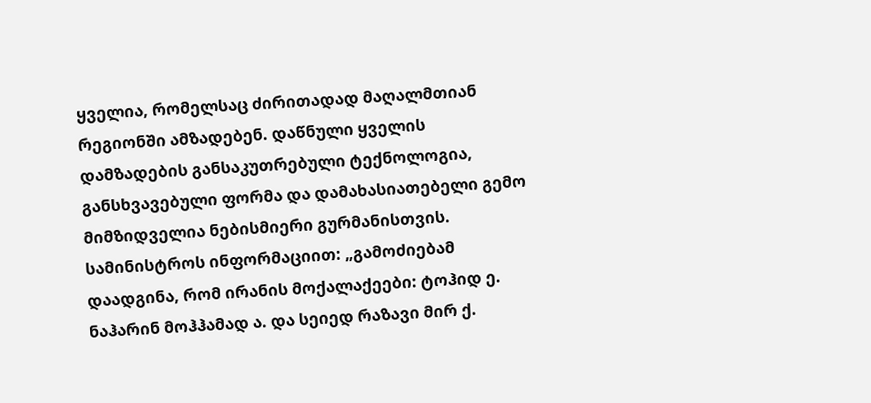ყველია, რომელსაც ძირითადად მაღალმთიან რეგიონში ამზადებენ. დაწნული ყველის დამზადების განსაკუთრებული ტექნოლოგია, განსხვავებული ფორმა და დამახასიათებელი გემო მიმზიდველია ნებისმიერი გურმანისთვის.
სამინისტროს ინფორმაციით: „გამოძიებამ დაადგინა, რომ ირანის მოქალაქეები: ტოჰიდ ე. ნაჰარინ მოჰჰამად ა. და სეიედ რაზავი მირ ქ.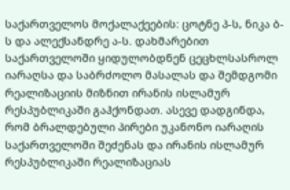საქართველოს მოქალაქეების: ცოტნე პ-ს, ნიკა ბ-ს და ალექსანდრე ა-ს. დახმარებით საქართველოში ყიდულობდნენ ცეცხლსასროლ იარაღსა და საბრძოლო მასალას და შემდგომი რეალიზაციის მიზნით ირანის ისლამურ რესპუბლიკაში გაჰქონდათ. ასევე დადგინდა, რომ ბრალდებული პირები უკანონო იარაღის საქართველოში შეძენას და ირანის ისლამურ რესპუბლიკაში რეალიზაციას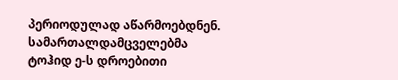პერიოდულად აწარმოებდნენ.
სამართალდამცველებმა ტოჰიდ ე-ს დროებითი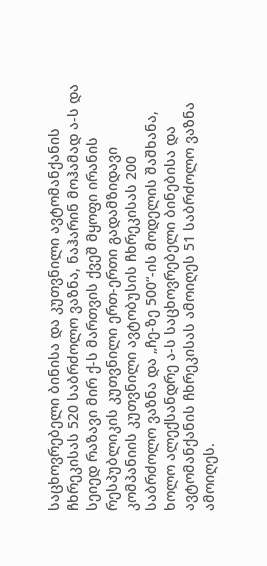საცხოვრებელი ბინისა და კუთვნილი ავტომანქანის ჩხრეკისას 520 საბრძოლო ვაზნა, ნაჰარინ მოჰამად ა-ს და სეიედ რაზავი მირ ქ-ს მართვის ქვეშ მყოფი ირანის რესპუბლიკის კუთვნილი ერთ-ერთი გადამზიდავი კომპანიის კუთვნილი ავტობუსის ჩხრეკისას 200 საბრძოლო ვაზნა და „ჩე-ზე 500“-ის მოდელის შაშხანა, ხოლო ალექსანდრე ა-ს საცხოვრებელი ბინებისა და ავტომანქანის ჩხრეკისას ამოიღეს 51 საბრძოლო ვაზნა ამოიღეს.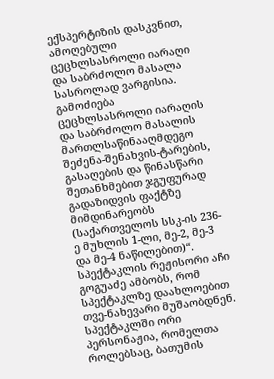ექსპერტიზის დასკვნით, ამოღებული ცეცხლსასროლი იარაღი და საბრძოლო მასალა სასროლად ვარგისია.
გამოძიება ცეცხლსასროლი იარაღის და საბრძოლო მასალის მართლსაწინააღმდეგო შეძენა-შენახვის-ტარების, გასაღების და წინასწარი შეთანხმებით ჯგუფურად გადაზიდვის ფაქტზე მიმდინარეობს (საქართველოს სსკ-ის 236-ე მუხლის 1-ლი, მე-2, მე-3 და მე-4 ნაწილებით)“.
სპექტაკლის რეჟისორი აჩი გოგუაძე ამბობს, რომ სპექტაკლზე დაახლოებით თვე-ნახევარი მუშაობდნენ. სპექტაკლში ორი პერსონაჟია, რომელთა როლებსაც, ბათუმის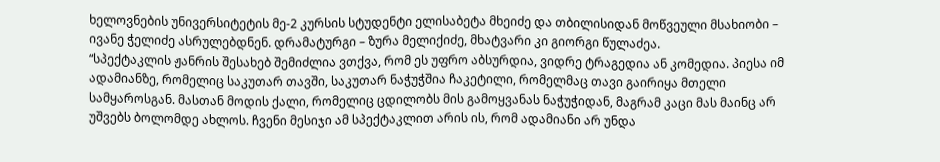ხელოვნების უნივერსიტეტის მე-2 კურსის სტუდენტი ელისაბეტა მხეიძე და თბილისიდან მოწვეული მსახიობი – ივანე ჭელიძე ასრულებდნენ. დრამატურგი – ზურა მელიქიძე, მხატვარი კი გიორგი წულაძეა.
“სპექტაკლის ჟანრის შესახებ შემიძლია ვთქვა, რომ ეს უფრო აბსურდია, ვიდრე ტრაგედია ან კომედია. პიესა იმ ადამიანზე, რომელიც საკუთარ თავში, საკუთარ ნაჭუჭშია ჩაკეტილი, რომელმაც თავი გაირიყა მთელი სამყაროსგან. მასთან მოდის ქალი, რომელიც ცდილობს მის გამოყვანას ნაჭუჭიდან, მაგრამ კაცი მას მაინც არ უშვებს ბოლომდე ახლოს. ჩვენი მესიჯი ამ სპექტაკლით არის ის, რომ ადამიანი არ უნდა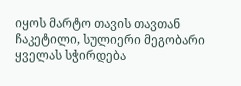იყოს მარტო თავის თავთან ჩაკეტილი, სულიერი მეგობარი ყველას სჭირდება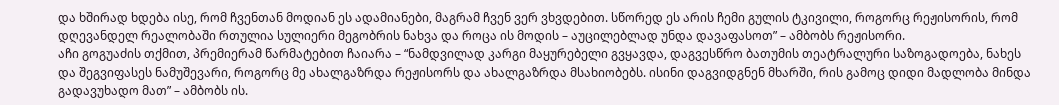და ხშირად ხდება ისე, რომ ჩვენთან მოდიან ეს ადამიანები, მაგრამ ჩვენ ვერ ვხვდებით. სწორედ ეს არის ჩემი გულის ტკივილი, როგორც რეჟისორის, რომ დღევანდელ რეალობაში რთულია სულიერი მეგობრის ნახვა და როცა ის მოდის – აუცილებლად უნდა დავაფასოთ” – ამბობს რეჟისორი.
აჩი გოგუაძის თქმით, პრემიერამ წარმატებით ჩაიარა – “ნამდვილად კარგი მაყურებელი გვყავდა, დაგვესწრო ბათუმის თეატრალური საზოგადოება, ნახეს და შეგვიფასეს ნამუშევარი, როგორც მე ახალგაზრდა რეჟისორს და ახალგაზრდა მსახიობებს. ისინი დაგვიდგნენ მხარში, რის გამოც დიდი მადლობა მინდა გადავუხადო მათ” – ამბობს ის.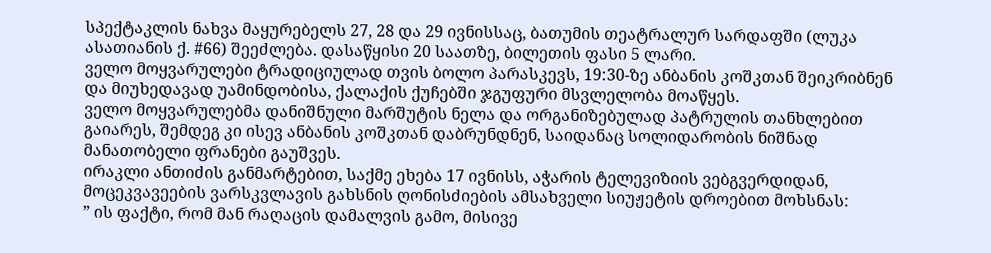სპექტაკლის ნახვა მაყურებელს 27, 28 და 29 ივნისსაც, ბათუმის თეატრალურ სარდაფში (ლუკა ასათიანის ქ. #66) შეეძლება. დასაწყისი 20 საათზე, ბილეთის ფასი 5 ლარი.
ველო მოყვარულები ტრადიციულად თვის ბოლო პარასკევს, 19:30-ზე ანბანის კოშკთან შეიკრიბნენ და მიუხედავად უამინდობისა, ქალაქის ქუჩებში ჯგუფური მსვლელობა მოაწყეს.
ველო მოყვარულებმა დანიშნული მარშუტის ნელა და ორგანიზებულად პატრულის თანხლებით გაიარეს, შემდეგ კი ისევ ანბანის კოშკთან დაბრუნდნენ, საიდანაც სოლიდარობის ნიშნად მანათობელი ფრანები გაუშვეს.
ირაკლი ანთიძის განმარტებით, საქმე ეხება 17 ივნისს, აჭარის ტელევიზიის ვებგვერდიდან, მოცეკვავეების ვარსკვლავის გახსნის ღონისძიების ამსახველი სიუჟეტის დროებით მოხსნას:
” ის ფაქტი, რომ მან რაღაცის დამალვის გამო, მისივე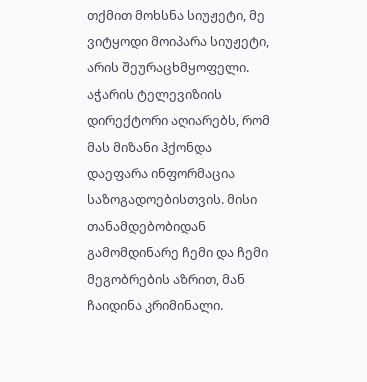თქმით მოხსნა სიუჟეტი, მე ვიტყოდი მოიპარა სიუჟეტი, არის შეურაცხმყოფელი. აჭარის ტელევიზიის დირექტორი აღიარებს, რომ მას მიზანი ჰქონდა დაეფარა ინფორმაცია საზოგადოებისთვის. მისი თანამდებობიდან გამომდინარე ჩემი და ჩემი მეგობრების აზრით, მან ჩაიდინა კრიმინალი.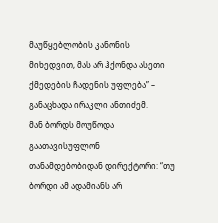მაუწყებლობის კანონის მიხედვით, მას არ ჰქონდა ასეთი ქმედების ჩადენის უფლება” – განაცხადა ირაკლი ანთიძემ.
მან ბორდს მოუწოდა გაათავისუფლონ თანამდებობიდან დირექტორი: “თუ ბორდი ამ ადამიანს არ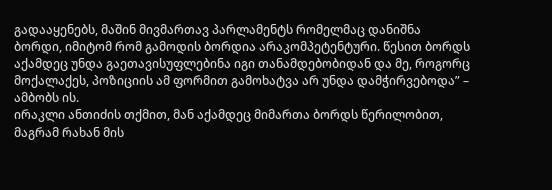გადააყენებს, მაშინ მივმართავ პარლამენტს რომელმაც დანიშნა ბორდი, იმიტომ რომ გამოდის ბორდია არაკომპეტენტური. წესით ბორდს აქამდეც უნდა გაეთავისუფლებინა იგი თანამდებობიდან და მე, როგორც მოქალაქეს, პოზიციის ამ ფორმით გამოხატვა არ უნდა დამჭირვებოდა” – ამბობს ის.
ირაკლი ანთიძის თქმით, მან აქამდეც მიმართა ბორდს წერილობით, მაგრამ რახან მის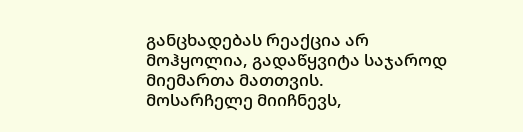განცხადებას რეაქცია არ მოჰყოლია, გადაწყვიტა საჯაროდ მიემართა მათთვის.
მოსარჩელე მიიჩნევს,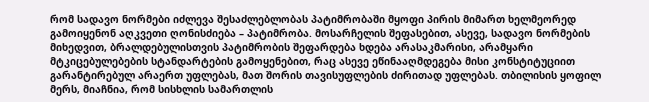რომ სადავო ნორმები იძლევა შესაძლებლობას პატიმრობაში მყოფი პირის მიმართ ხელმეორედ გამოიყენონ აღკვეთი ღონისძიება – პატიმრობა. მოსარჩელის შეფასებით, ასევე, სადავო ნორმების მიხედვით, ბრალდებულისთვის პატიმრობის შეფარდება ხდება არასაკმარისი, არამყარი მტკიცებულებების სტანდარტების გამოყენებით, რაც ასევე ეწინააღმდეგება მისი კონსტიტუციით გარანტირებულ არაერთ უფლებას, მათ შორის თავისუფლების ძირითად უფლებას. თბილისის ყოფილ მერს, მიაჩნია, რომ სისხლის სამართლის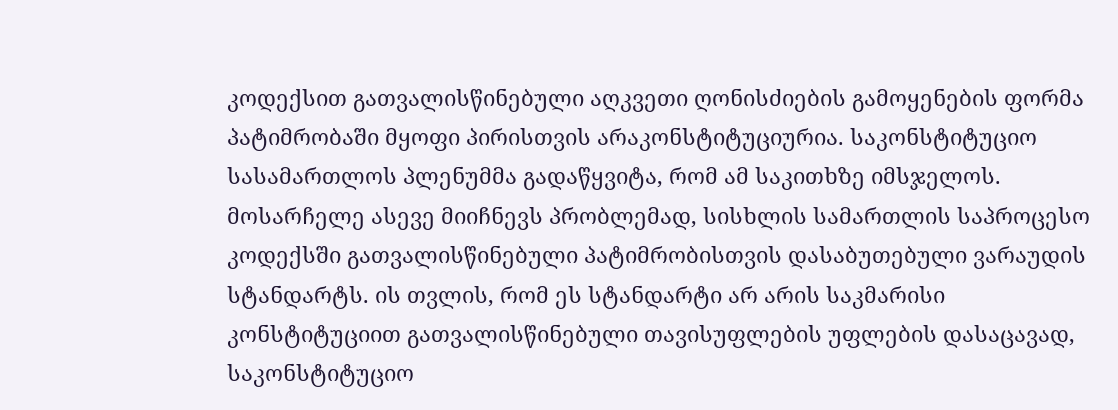კოდექსით გათვალისწინებული აღკვეთი ღონისძიების გამოყენების ფორმა პატიმრობაში მყოფი პირისთვის არაკონსტიტუციურია. საკონსტიტუციო სასამართლოს პლენუმმა გადაწყვიტა, რომ ამ საკითხზე იმსჯელოს.
მოსარჩელე ასევე მიიჩნევს პრობლემად, სისხლის სამართლის საპროცესო კოდექსში გათვალისწინებული პატიმრობისთვის დასაბუთებული ვარაუდის სტანდარტს. ის თვლის, რომ ეს სტანდარტი არ არის საკმარისი კონსტიტუციით გათვალისწინებული თავისუფლების უფლების დასაცავად, საკონსტიტუციო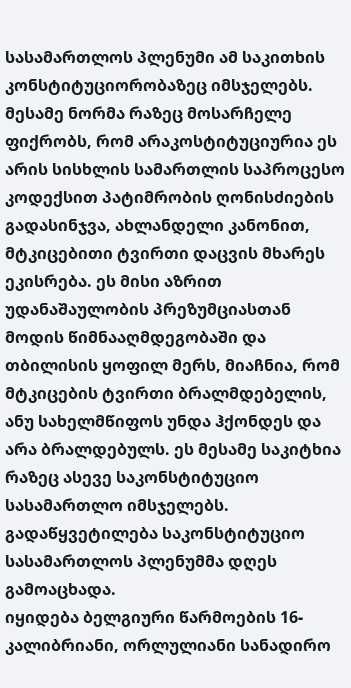სასამართლოს პლენუმი ამ საკითხის კონსტიტუციორობაზეც იმსჯელებს.
მესამე ნორმა რაზეც მოსარჩელე ფიქრობს, რომ არაკოსტიტუციურია ეს არის სისხლის სამართლის საპროცესო კოდექსით პატიმრობის ღონისძიების გადასინჯვა, ახლანდელი კანონით, მტკიცებითი ტვირთი დაცვის მხარეს ეკისრება. ეს მისი აზრით უდანაშაულობის პრეზუმციასთან მოდის წიმნააღმდეგობაში და თბილისის ყოფილ მერს, მიაჩნია, რომ მტკიცების ტვირთი ბრალმდებელის, ანუ სახელმწიფოს უნდა ჰქონდეს და არა ბრალდებულს. ეს მესამე საკიტხია რაზეც ასევე საკონსტიტუციო სასამართლო იმსჯელებს.
გადაწყვეტილება საკონსტიტუციო სასამართლოს პლენუმმა დღეს გამოაცხადა.
იყიდება ბელგიური წარმოების 16-კალიბრიანი, ორლულიანი სანადირო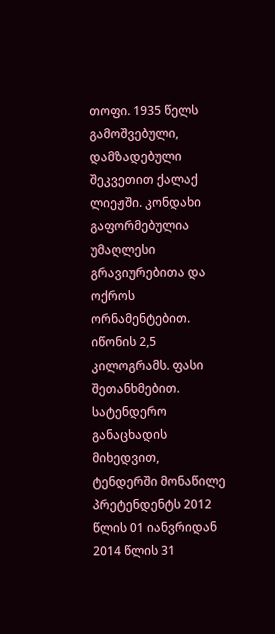თოფი. 1935 წელს გამოშვებული, დამზადებული შეკვეთით ქალაქ ლიეჟში. კონდახი გაფორმებულია უმაღლესი გრავიურებითა და ოქროს ორნამენტებით. იწონის 2,5 კილოგრამს. ფასი შეთანხმებით.
სატენდერო განაცხადის მიხედვით, ტენდერში მონაწილე პრეტენდენტს 2012 წლის 01 იანვრიდან 2014 წლის 31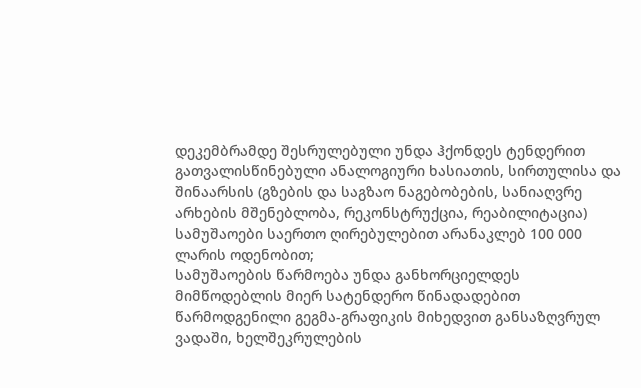დეკემბრამდე შესრულებული უნდა ჰქონდეს ტენდერით გათვალისწინებული ანალოგიური ხასიათის, სირთულისა და შინაარსის (გზების და საგზაო ნაგებობების, სანიაღვრე არხების მშენებლობა, რეკონსტრუქცია, რეაბილიტაცია) სამუშაოები საერთო ღირებულებით არანაკლებ 100 000 ლარის ოდენობით;
სამუშაოების წარმოება უნდა განხორციელდეს მიმწოდებლის მიერ სატენდერო წინადადებით წარმოდგენილი გეგმა-გრაფიკის მიხედვით განსაზღვრულ ვადაში, ხელშეკრულების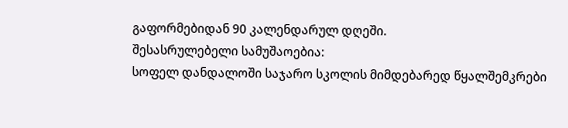გაფორმებიდან 90 კალენდარულ დღეში.
შესასრულებელი სამუშაოებია:
სოფელ დანდალოში საჯარო სკოლის მიმდებარედ წყალშემკრები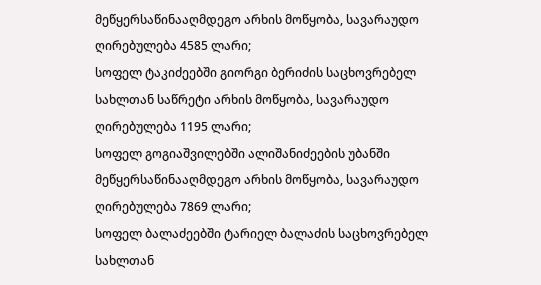მეწყერსაწინააღმდეგო არხის მოწყობა, სავარაუდო ღირებულება 4585 ლარი;
სოფელ ტაკიძეებში გიორგი ბერიძის საცხოვრებელ სახლთან საწრეტი არხის მოწყობა, სავარაუდო ღირებულება 1195 ლარი;
სოფელ გოგიაშვილებში ალიშანიძეების უბანში მეწყერსაწინააღმდეგო არხის მოწყობა, სავარაუდო ღირებულება 7869 ლარი;
სოფელ ბალაძეებში ტარიელ ბალაძის საცხოვრებელ სახლთან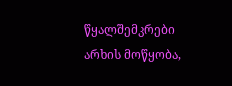წყალშემკრები არხის მოწყობა,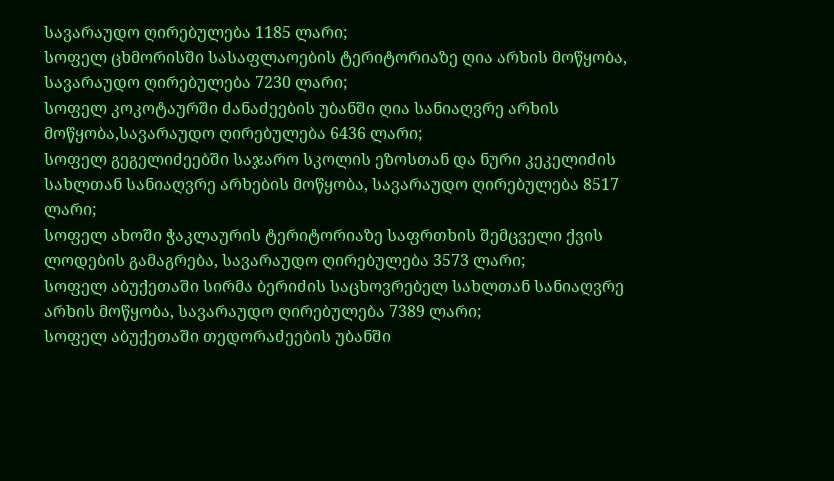სავარაუდო ღირებულება 1185 ლარი;
სოფელ ცხმორისში სასაფლაოების ტერიტორიაზე ღია არხის მოწყობა, სავარაუდო ღირებულება 7230 ლარი;
სოფელ კოკოტაურში ძანაძეების უბანში ღია სანიაღვრე არხის მოწყობა,სავარაუდო ღირებულება 6436 ლარი;
სოფელ გეგელიძეებში საჯარო სკოლის ეზოსთან და ნური კეკელიძის სახლთან სანიაღვრე არხების მოწყობა, სავარაუდო ღირებულება 8517 ლარი;
სოფელ ახოში ჭაკლაურის ტერიტორიაზე საფრთხის შემცველი ქვის ლოდების გამაგრება, სავარაუდო ღირებულება 3573 ლარი;
სოფელ აბუქეთაში სირმა ბერიძის საცხოვრებელ სახლთან სანიაღვრე არხის მოწყობა, სავარაუდო ღირებულება 7389 ლარი;
სოფელ აბუქეთაში თედორაძეების უბანში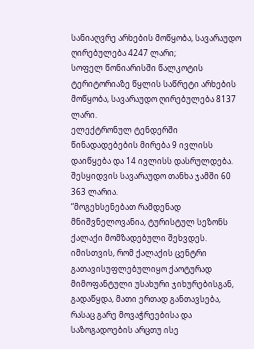სანიაღვრე არხების მოწყობა, სავარაუდო ღირებულება 4247 ლარი;
სოფელ წონიარისში წალკოტის ტერიტორიაზე წყლის საწრეტი არხების მოწყობა, სავარაუდო ღირებულება 8137 ლარი.
ელექტრონულ ტენდერში წინადადებების მირება 9 ივლისს დაიწყება და 14 ივლისს დასრულდება. შესყიდვის სავარაუდო თანხა ჯამში 60 363 ლარია.
“მოგეხსენებათ რამდენად მნიშვნელოვანია, ტურისტულ სეზონს ქალაქი მომზადებული შეხვდეს. იმისთვის, რომ ქალაქის ცენტრი გათავისუფლებულიყო ქაოტურად მიმოფანტული უსახური ჯიხურებისგან, გადაწყდა, მათი ერთად განთავსება, რასაც გარე მოვაჭრეებისა და საზოგადოების არცთუ ისე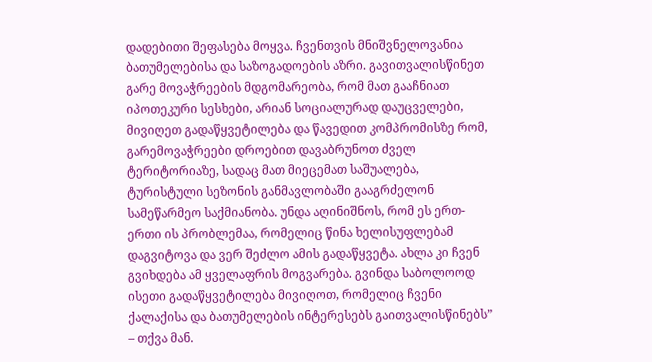დადებითი შეფასება მოყვა. ჩვენთვის მნიშვნელოვანია ბათუმელებისა და საზოგადოების აზრი. გავითვალისწინეთ გარე მოვაჭრეების მდგომარეობა, რომ მათ გააჩნიათ იპოთეკური სესხები, არიან სოციალურად დაუცველები, მივიღეთ გადაწყვეტილება და წავედით კომპრომისზე რომ, გარემოვაჭრეები დროებით დავაბრუნოთ ძველ ტერიტორიაზე, სადაც მათ მიეცემათ საშუალება, ტურისტული სეზონის განმავლობაში გააგრძელონ სამეწარმეო საქმიანობა. უნდა აღინიშნოს, რომ ეს ერთ-ერთი ის პრობლემაა, რომელიც წინა ხელისუფლებამ დაგვიტოვა და ვერ შეძლო ამის გადაწყვეტა. ახლა კი ჩვენ გვიხდება ამ ყველაფრის მოგვარება. გვინდა საბოლოოდ ისეთი გადაწყვეტილება მივიღოთ, რომელიც ჩვენი ქალაქისა და ბათუმელების ინტერესებს გაითვალისწინებს” – თქვა მან.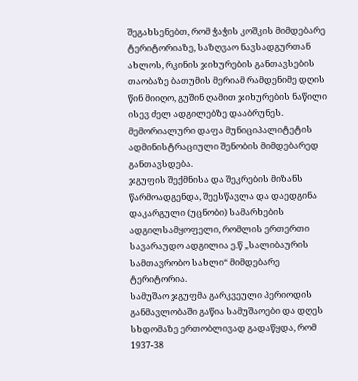შეგახსენებთ, რომ ჭაჭის კოშკის მიმდებარე ტერიტორიაზე, საზღვაო ნავსადგურთან ახლოს, რკინის ჯიხურების განთავსების თაობაზე ბათუმის მერიამ რამდენიმე დღის წინ მიიღო, გუშინ ღამით ჯიხურების ნაწილი ისევ ძელ ადგილებზე დააბრუნეს.
მემორიალური დაფა მუნიციპალიტეტის ადმინისტრაციული შენობის მიმდებარედ განთავსდება.
ჯგუფის შექმნისა და შეკრების მიზანს წარმოადგენდა, შეესწავლა და დაედგინა დაკარგული (უცნობი) სამარხების ადგილსამყოფელი, რომლის ერთერთი სავარაუდო ადგილია ე.წ „სალიბაურის სამთავრობო სახლი“ მიმდებარე ტერიტორია.
სამუშაო ჯგუფმა გარკვეული პერიოდის განმავლობაში გაწია სამუშაოები და დღეს სხდომაზე ერთობლივად გადაწყდა, რომ 1937-38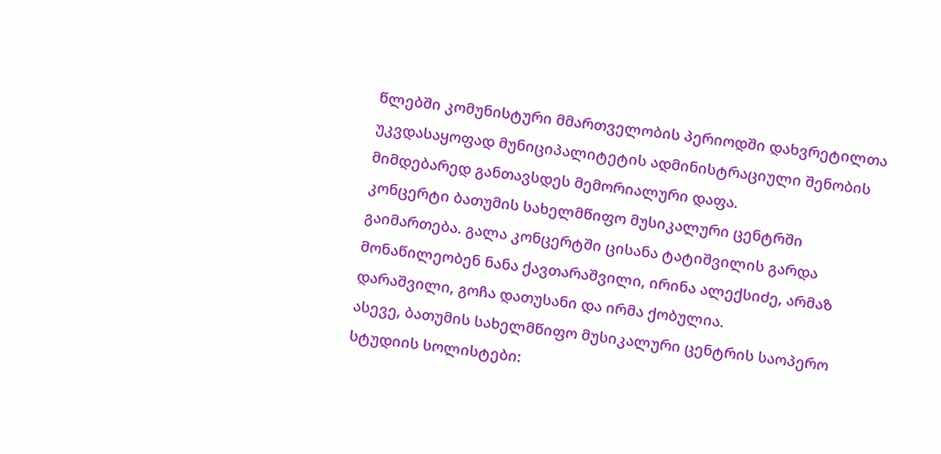წლებში კომუნისტური მმართველობის პერიოდში დახვრეტილთა უკვდასაყოფად მუნიციპალიტეტის ადმინისტრაციული შენობის მიმდებარედ განთავსდეს მემორიალური დაფა.
კონცერტი ბათუმის სახელმწიფო მუსიკალური ცენტრში გაიმართება. გალა კონცერტში ცისანა ტატიშვილის გარდა მონაწილეობენ ნანა ქავთარაშვილი, ირინა ალექსიძე, არმაზ დარაშვილი, გოჩა დათუსანი და ირმა ქობულია.
ასევე, ბათუმის სახელმწიფო მუსიკალური ცენტრის საოპერო სტუდიის სოლისტები: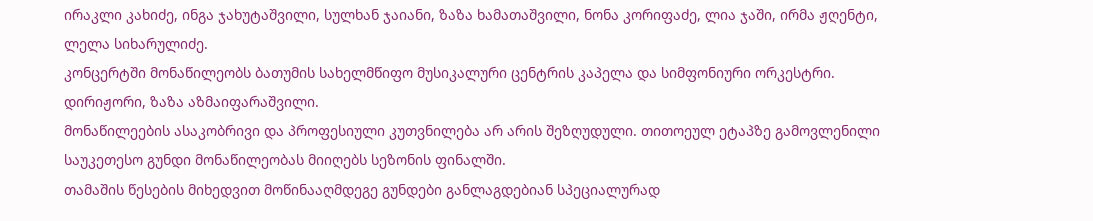ირაკლი კახიძე, ინგა ჯახუტაშვილი, სულხან ჯაიანი, ზაზა ხამათაშვილი, ნონა კორიფაძე, ლია ჯაში, ირმა ჟღენტი, ლელა სიხარულიძე.
კონცერტში მონაწილეობს ბათუმის სახელმწიფო მუსიკალური ცენტრის კაპელა და სიმფონიური ორკესტრი. დირიჟორი, ზაზა აზმაიფარაშვილი.
მონაწილეების ასაკობრივი და პროფესიული კუთვნილება არ არის შეზღუდული. თითოეულ ეტაპზე გამოვლენილი საუკეთესო გუნდი მონაწილეობას მიიღებს სეზონის ფინალში.
თამაშის წესების მიხედვით მოწინააღმდეგე გუნდები განლაგდებიან სპეციალურად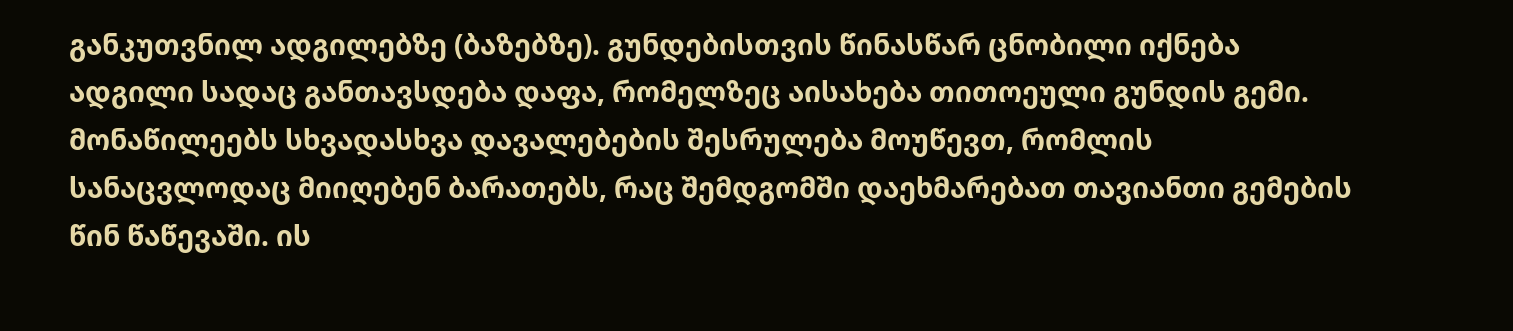განკუთვნილ ადგილებზე (ბაზებზე). გუნდებისთვის წინასწარ ცნობილი იქნება ადგილი სადაც განთავსდება დაფა, რომელზეც აისახება თითოეული გუნდის გემი. მონაწილეებს სხვადასხვა დავალებების შესრულება მოუწევთ, რომლის სანაცვლოდაც მიიღებენ ბარათებს, რაც შემდგომში დაეხმარებათ თავიანთი გემების წინ წაწევაში. ის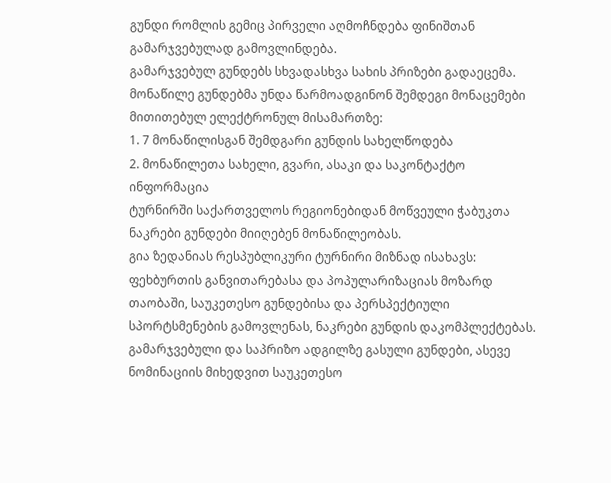გუნდი რომლის გემიც პირველი აღმოჩნდება ფინიშთან გამარჯვებულად გამოვლინდება.
გამარჯვებულ გუნდებს სხვადასხვა სახის პრიზები გადაეცემა.
მონაწილე გუნდებმა უნდა წარმოადგინონ შემდეგი მონაცემები მითითებულ ელექტრონულ მისამართზე:
1. 7 მონაწილისგან შემდგარი გუნდის სახელწოდება
2. მონაწილეთა სახელი, გვარი, ასაკი და საკონტაქტო ინფორმაცია
ტურნირში საქართველოს რეგიონებიდან მოწვეული ჭაბუკთა ნაკრები გუნდები მიიღებენ მონაწილეობას.
გია ზედანიას რესპუბლიკური ტურნირი მიზნად ისახავს: ფეხბურთის განვითარებასა და პოპულარიზაციას მოზარდ თაობაში, საუკეთესო გუნდებისა და პერსპექტიული სპორტსმენების გამოვლენას, ნაკრები გუნდის დაკომპლექტებას.
გამარჯვებული და საპრიზო ადგილზე გასული გუნდები, ასევე ნომინაციის მიხედვით საუკეთესო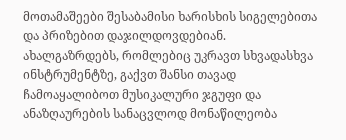მოთამაშეები შესაბამისი ხარისხის სიგელებითა და პრიზებით დაჯილდოვდებიან.
ახალგაზრდებს, რომლებიც უკრავთ სხვადასხვა ინსტრუმენტზე, გაქვთ შანსი თავად ჩამოაყალიბოთ მუსიკალური ჯგუფი და ანაზღაურების სანაცვლოდ მონაწილეობა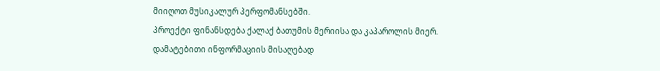მიიღოთ მუსიკალურ პერფომანსებში.
პროექტი ფინანსდება ქალაქ ბათუმის მერიისა და კაპაროლის მიერ.
დამატებითი ინფორმაციის მისაღებად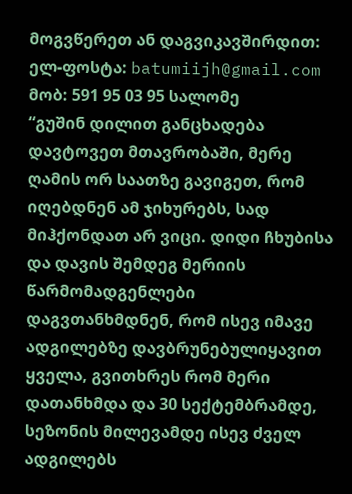მოგვწერეთ ან დაგვიკავშირდით: ელ-ფოსტა: batumiijh@gmail.com მობ: 591 95 03 95 სალომე
“გუშინ დილით განცხადება დავტოვეთ მთავრობაში, მერე ღამის ორ საათზე გავიგეთ, რომ იღებდნენ ამ ჯიხურებს, სად მიჰქონდათ არ ვიცი. დიდი ჩხუბისა და დავის შემდეგ მერიის წარმომადგენლები დაგვთანხმდნენ, რომ ისევ იმავე ადგილებზე დავბრუნებულიყავით ყველა, გვითხრეს რომ მერი დათანხმდა და 30 სექტემბრამდე, სეზონის მილევამდე ისევ ძველ ადგილებს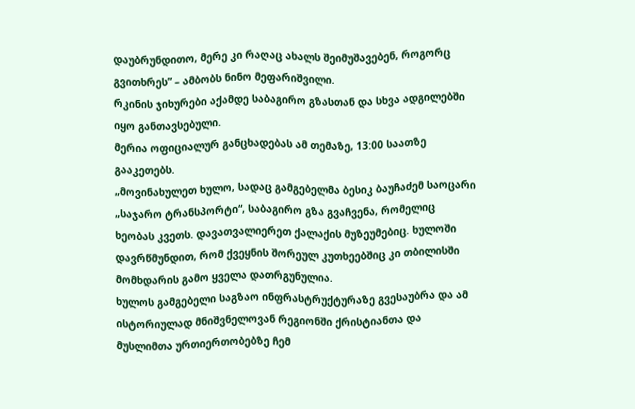დაუბრუნდითო, მერე კი რაღაც ახალს შეიმუშავებენ, როგორც გვითხრეს” – ამბობს ნინო მეფარიშვილი.
რკინის ჯიხურები აქამდე საბაგირო გზასთან და სხვა ადგილებში იყო განთავსებული.
მერია ოფიციალურ განცხადებას ამ თემაზე, 13:00 საათზე გააკეთებს.
„მოვინახულეთ ხულო, სადაც გამგებელმა ბესიკ ბაუჩაძემ საოცარი „საჯარო ტრანსპორტი“, საბაგირო გზა გვაჩვენა, რომელიც ხეობას კვეთს. დავათვალიერეთ ქალაქის მუზეუმებიც. ხულოში დავრწმუნდით, რომ ქვეყნის შორეულ კუთხეებშიც კი თბილისში მომხდარის გამო ყველა დათრგუნულია.
ხულოს გამგებელი საგზაო ინფრასტრუქტურაზე გვესაუბრა და ამ ისტორიულად მნიშვნელოვან რეგიონში ქრისტიანთა და მუსლიმთა ურთიერთობებზე ჩემ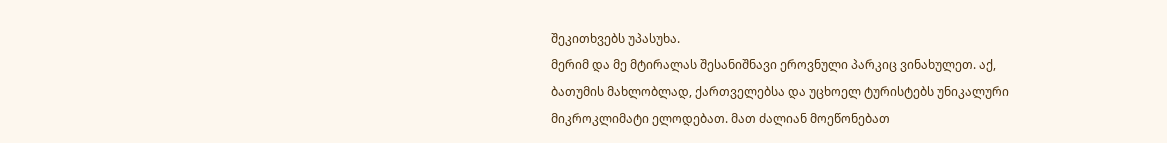შეკითხვებს უპასუხა.
მერიმ და მე მტირალას შესანიშნავი ეროვნული პარკიც ვინახულეთ. აქ, ბათუმის მახლობლად, ქართველებსა და უცხოელ ტურისტებს უნიკალური მიკროკლიმატი ელოდებათ. მათ ძალიან მოეწონებათ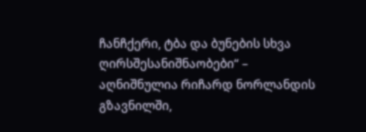ჩანჩქერი, ტბა და ბუნების სხვა ღირსშესანიშნაობები“ – აღნიშნულია რიჩარდ ნორლანდის გზავნილში,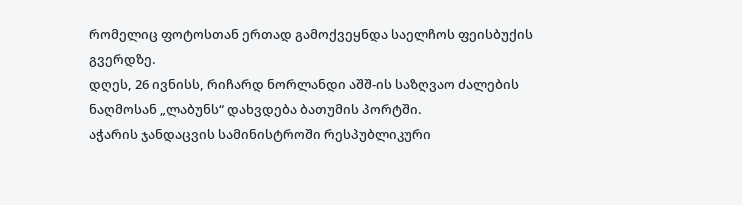რომელიც ფოტოსთან ერთად გამოქვეყნდა საელჩოს ფეისბუქის გვერდზე.
დღეს, 26 ივნისს, რიჩარდ ნორლანდი აშშ-ის საზღვაო ძალების ნაღმოსან „ლაბუნს“ დახვდება ბათუმის პორტში.
აჭარის ჯანდაცვის სამინისტროში რესპუბლიკური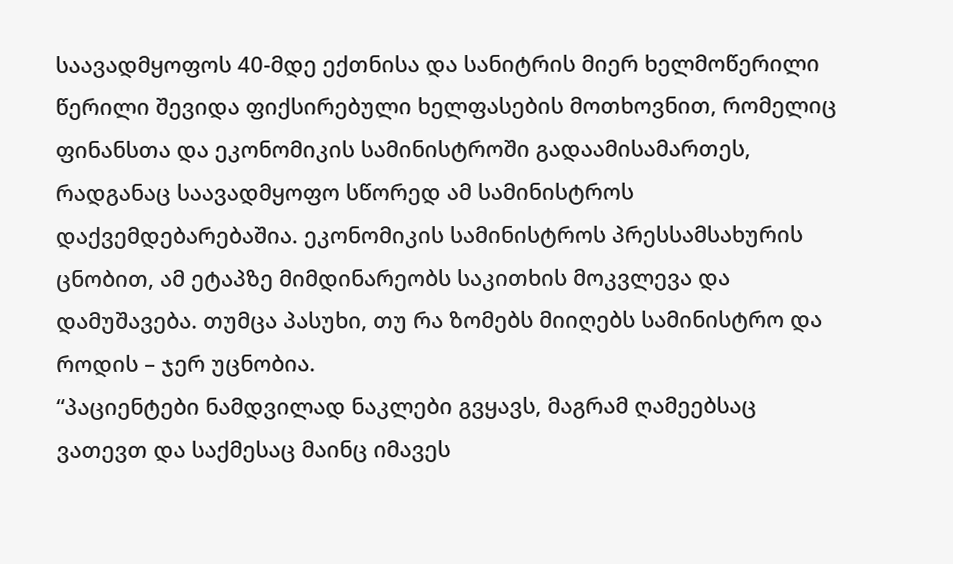საავადმყოფოს 40-მდე ექთნისა და სანიტრის მიერ ხელმოწერილი წერილი შევიდა ფიქსირებული ხელფასების მოთხოვნით, რომელიც ფინანსთა და ეკონომიკის სამინისტროში გადაამისამართეს, რადგანაც საავადმყოფო სწორედ ამ სამინისტროს დაქვემდებარებაშია. ეკონომიკის სამინისტროს პრესსამსახურის ცნობით, ამ ეტაპზე მიმდინარეობს საკითხის მოკვლევა და დამუშავება. თუმცა პასუხი, თუ რა ზომებს მიიღებს სამინისტრო და როდის – ჯერ უცნობია.
“პაციენტები ნამდვილად ნაკლები გვყავს, მაგრამ ღამეებსაც ვათევთ და საქმესაც მაინც იმავეს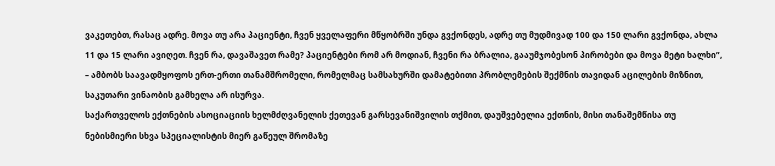ვაკეთებთ, რასაც ადრე. მოვა თუ არა პაციენტი, ჩვენ ყველაფერი მწყობრში უნდა გვქონდეს, ადრე თუ მუდმივად 100 და 150 ლარი გვქონდა, ახლა 11 და 15 ლარი ავიღეთ. ჩვენ რა, დავაშავეთ რამე? პაციენტები რომ არ მოდიან, ჩვენი რა ბრალია, გააუმჯობესონ პირობები და მოვა მეტი ხალხი”, – ამბობს საავადმყოფოს ერთ-ერთი თანამშრომელი, რომელმაც სამსახურში დამატებითი პრობლემების შექმნის თავიდან აცილების მიზნით, საკუთარი ვინაობის გამხელა არ ისურვა.
საქართველოს ექთნების ასოციაციის ხელმძღვანელის ქეთევან გარსევანიშვილის თქმით, დაუშვებელია ექთნის, მისი თანაშემწისა თუ ნებისმიერი სხვა სპეციალისტის მიერ გაწეულ შრომაზე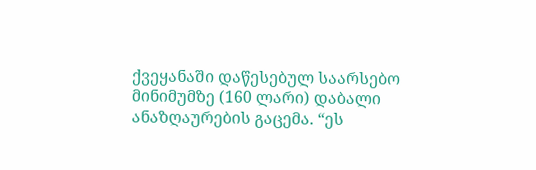ქვეყანაში დაწესებულ საარსებო მინიმუმზე (160 ლარი) დაბალი ანაზღაურების გაცემა. “ეს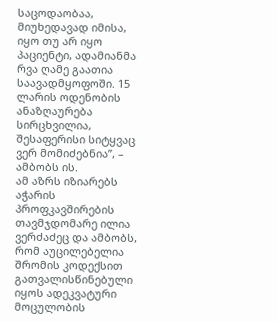საცოდაობაა, მიუხედავად იმისა, იყო თუ არ იყო პაციენტი, ადამიანმა რვა ღამე გაათია საავადმყოფოში. 15 ლარის ოდენობის ანაზღაურება სირცხვილია, შესაფერისი სიტყვაც ვერ მომიძებნია”, – ამბობს ის.
ამ აზრს იზიარებს აჭარის პროფკავშირების თავმჯდომარე ილია ვერძაძეც და ამბობს, რომ აუცილებელია შრომის კოდექსით გათვალისწინებული იყოს ადეკვატური მოცულობის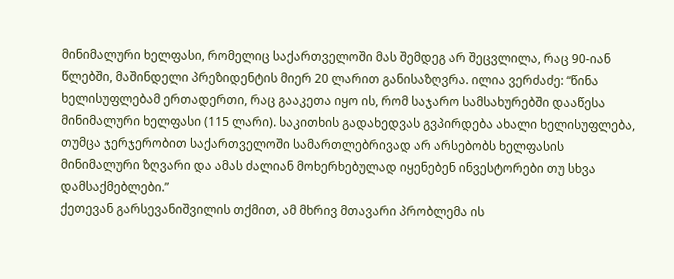მინიმალური ხელფასი, რომელიც საქართველოში მას შემდეგ არ შეცვლილა, რაც 90-იან წლებში, მაშინდელი პრეზიდენტის მიერ 20 ლარით განისაზღვრა. ილია ვერძაძე: “წინა ხელისუფლებამ ერთადერთი, რაც გააკეთა იყო ის, რომ საჯარო სამსახურებში დააწესა მინიმალური ხელფასი (115 ლარი). საკითხის გადახედვას გვპირდება ახალი ხელისუფლება, თუმცა ჯერჯერობით საქართველოში სამართლებრივად არ არსებობს ხელფასის მინიმალური ზღვარი და ამას ძალიან მოხერხებულად იყენებენ ინვესტორები თუ სხვა დამსაქმებლები.”
ქეთევან გარსევანიშვილის თქმით, ამ მხრივ მთავარი პრობლემა ის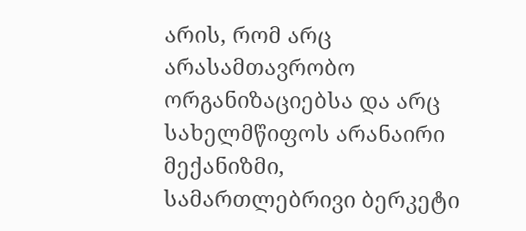არის, რომ არც არასამთავრობო ორგანიზაციებსა და არც სახელმწიფოს არანაირი მექანიზმი, სამართლებრივი ბერკეტი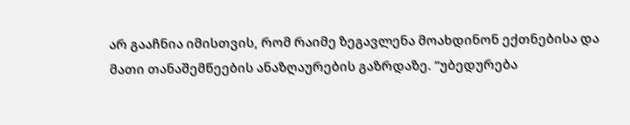არ გააჩნია იმისთვის, რომ რაიმე ზეგავლენა მოახდინონ ექთნებისა და მათი თანაშემწეების ანაზღაურების გაზრდაზე. “უბედურება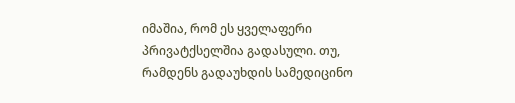იმაშია, რომ ეს ყველაფერი პრივატქსელშია გადასული. თუ, რამდენს გადაუხდის სამედიცინო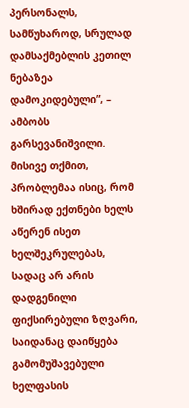პერსონალს, სამწუხაროდ, სრულად დამსაქმებლის კეთილ ნებაზეა დამოკიდებული”, – ამბობს გარსევანიშვილი. მისივე თქმით, პრობლემაა ისიც, რომ ხშირად ექთნები ხელს აწერენ ისეთ ხელშეკრულებას, სადაც არ არის დადგენილი ფიქსირებული ზღვარი, საიდანაც დაიწყება გამომუშავებული ხელფასის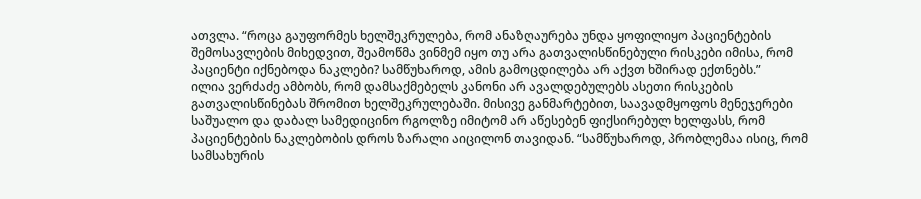ათვლა. “როცა გაუფორმეს ხელშეკრულება, რომ ანაზღაურება უნდა ყოფილიყო პაციენტების შემოსავლების მიხედვით, შეამოწმა ვინმემ იყო თუ არა გათვალისწინებული რისკები იმისა, რომ პაციენტი იქნებოდა ნაკლები? სამწუხაროდ, ამის გამოცდილება არ აქვთ ხშირად ექთნებს.”
ილია ვერძაძე ამბობს, რომ დამსაქმებელს კანონი არ ავალდებულებს ასეთი რისკების გათვალისწინებას შრომით ხელშეკრულებაში. მისივე განმარტებით, საავადმყოფოს მენეჯერები საშუალო და დაბალ სამედიცინო რგოლზე იმიტომ არ აწესებენ ფიქსირებულ ხელფასს, რომ პაციენტების ნაკლებობის დროს ზარალი აიცილონ თავიდან. “სამწუხაროდ, პრობლემაა ისიც, რომ სამსახურის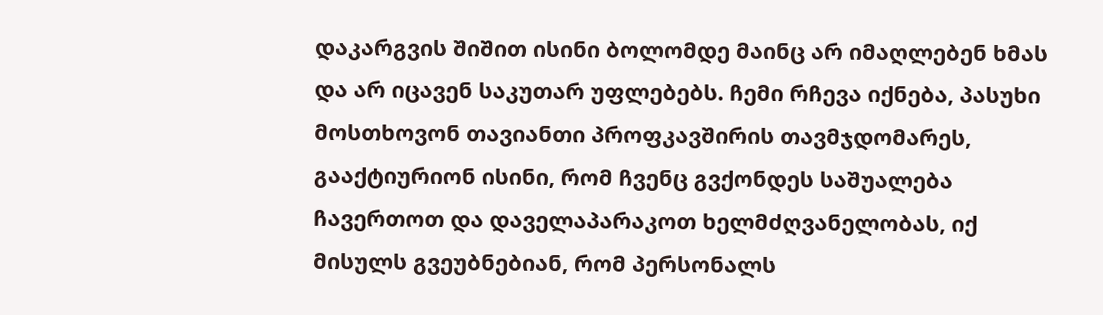დაკარგვის შიშით ისინი ბოლომდე მაინც არ იმაღლებენ ხმას და არ იცავენ საკუთარ უფლებებს. ჩემი რჩევა იქნება, პასუხი მოსთხოვონ თავიანთი პროფკავშირის თავმჯდომარეს, გააქტიურიონ ისინი, რომ ჩვენც გვქონდეს საშუალება ჩავერთოთ და დაველაპარაკოთ ხელმძღვანელობას, იქ მისულს გვეუბნებიან, რომ პერსონალს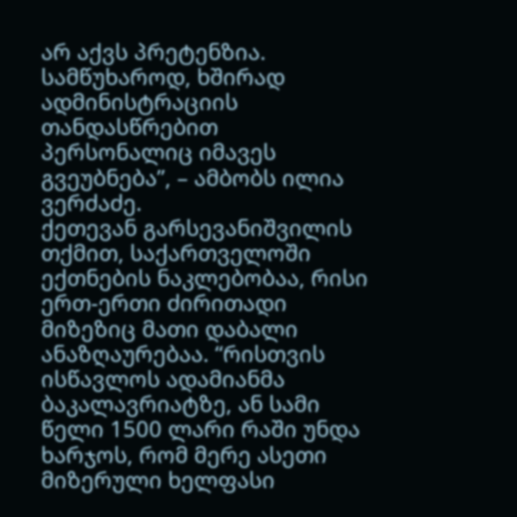არ აქვს პრეტენზია. სამწუხაროდ, ხშირად ადმინისტრაციის თანდასწრებით პერსონალიც იმავეს გვეუბნება”, – ამბობს ილია ვერძაძე.
ქეთევან გარსევანიშვილის თქმით, საქართველოში ექთნების ნაკლებობაა, რისი ერთ-ერთი ძირითადი მიზეზიც მათი დაბალი ანაზღაურებაა. “რისთვის ისწავლოს ადამიანმა ბაკალავრიატზე, ან სამი წელი 1500 ლარი რაში უნდა ხარჯოს, რომ მერე ასეთი მიზერული ხელფასი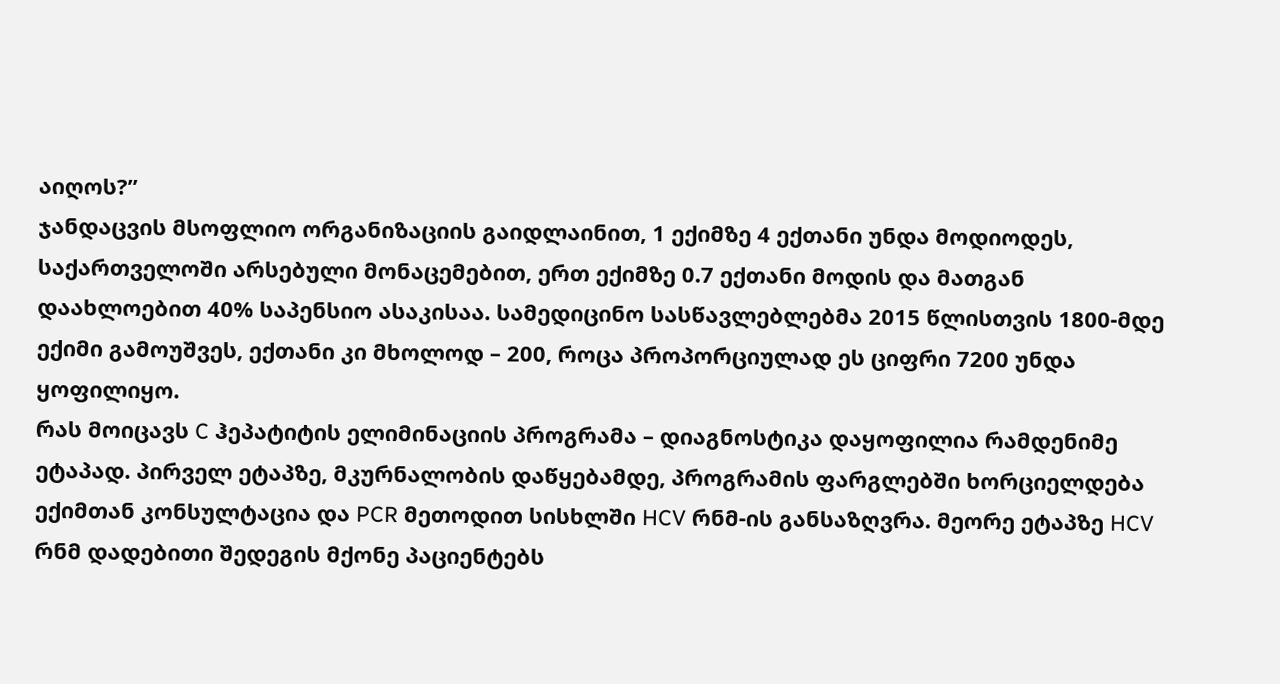აიღოს?”
ჯანდაცვის მსოფლიო ორგანიზაციის გაიდლაინით, 1 ექიმზე 4 ექთანი უნდა მოდიოდეს, საქართველოში არსებული მონაცემებით, ერთ ექიმზე 0.7 ექთანი მოდის და მათგან დაახლოებით 40% საპენსიო ასაკისაა. სამედიცინო სასწავლებლებმა 2015 წლისთვის 1800-მდე ექიმი გამოუშვეს, ექთანი კი მხოლოდ – 200, როცა პროპორციულად ეს ციფრი 7200 უნდა ყოფილიყო.
რას მოიცავს C ჰეპატიტის ელიმინაციის პროგრამა – დიაგნოსტიკა დაყოფილია რამდენიმე ეტაპად. პირველ ეტაპზე, მკურნალობის დაწყებამდე, პროგრამის ფარგლებში ხორციელდება ექიმთან კონსულტაცია და PCR მეთოდით სისხლში HCV რნმ-ის განსაზღვრა. მეორე ეტაპზე HCV რნმ დადებითი შედეგის მქონე პაციენტებს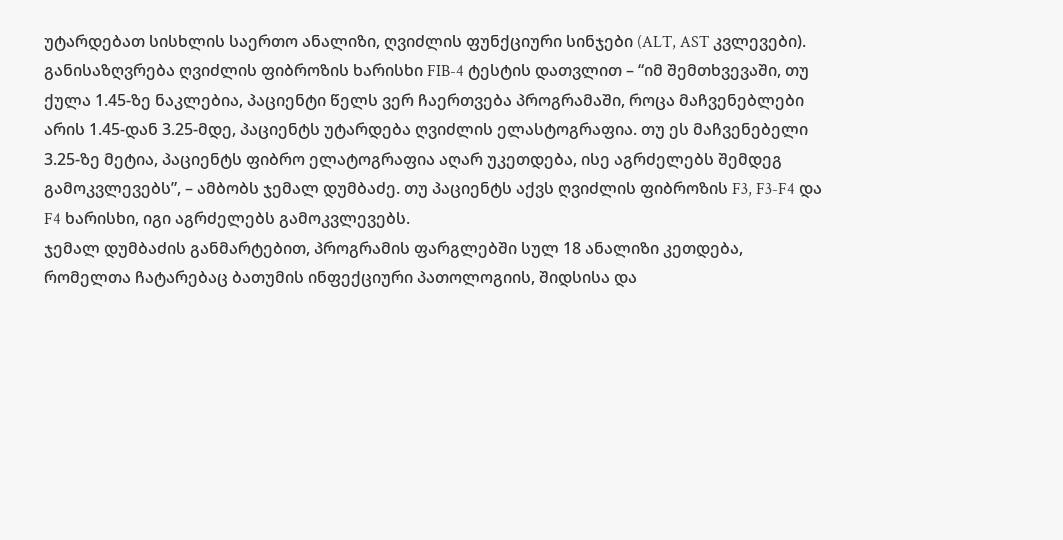უტარდებათ სისხლის საერთო ანალიზი, ღვიძლის ფუნქციური სინჯები (ALT, AST კვლევები). განისაზღვრება ღვიძლის ფიბროზის ხარისხი FIB-4 ტესტის დათვლით – “იმ შემთხვევაში, თუ ქულა 1.45-ზე ნაკლებია, პაციენტი წელს ვერ ჩაერთვება პროგრამაში, როცა მაჩვენებლები არის 1.45-დან 3.25-მდე, პაციენტს უტარდება ღვიძლის ელასტოგრაფია. თუ ეს მაჩვენებელი 3.25-ზე მეტია, პაციენტს ფიბრო ელატოგრაფია აღარ უკეთდება, ისე აგრძელებს შემდეგ გამოკვლევებს”, – ამბობს ჯემალ დუმბაძე. თუ პაციენტს აქვს ღვიძლის ფიბროზის F3, F3-F4 და F4 ხარისხი, იგი აგრძელებს გამოკვლევებს.
ჯემალ დუმბაძის განმარტებით, პროგრამის ფარგლებში სულ 18 ანალიზი კეთდება, რომელთა ჩატარებაც ბათუმის ინფექციური პათოლოგიის, შიდსისა და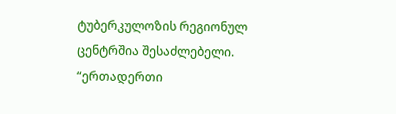ტუბერკულოზის რეგიონულ ცენტრშია შესაძლებელი. “ერთადერთი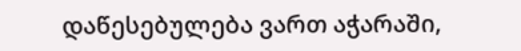დაწესებულება ვართ აჭარაში,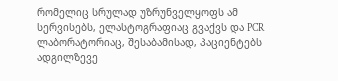რომელიც სრულად უზრუნველყოფს ამ სერვისებს, ელასტოგრაფიაც გვაქვს და PCR ლაბორატორიაც, შესაბამისად, პაციენტებს ადგილზევე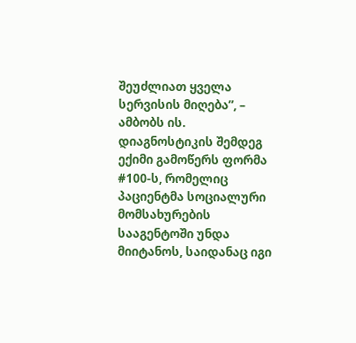შეუძლიათ ყველა სერვისის მიღება”, – ამბობს ის.
დიაგნოსტიკის შემდეგ ექიმი გამოწერს ფორმა #100-ს, რომელიც პაციენტმა სოციალური მომსახურების სააგენტოში უნდა მიიტანოს, საიდანაც იგი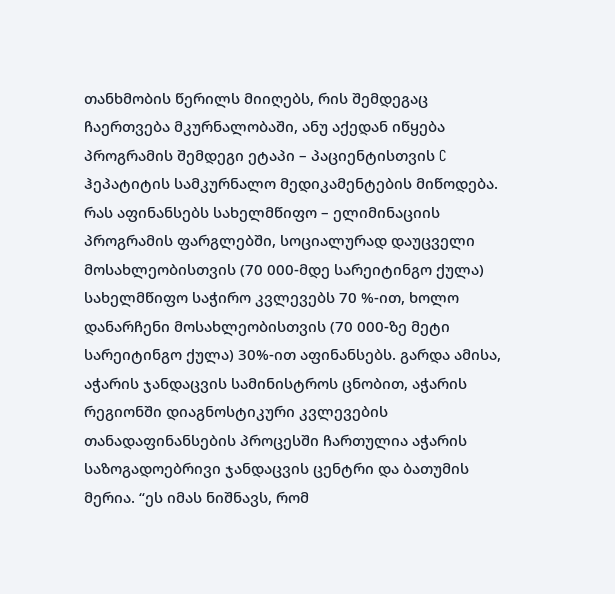თანხმობის წერილს მიიღებს, რის შემდეგაც ჩაერთვება მკურნალობაში, ანუ აქედან იწყება პროგრამის შემდეგი ეტაპი – პაციენტისთვის C ჰეპატიტის სამკურნალო მედიკამენტების მიწოდება.
რას აფინანსებს სახელმწიფო – ელიმინაციის პროგრამის ფარგლებში, სოციალურად დაუცველი მოსახლეობისთვის (70 000-მდე სარეიტინგო ქულა) სახელმწიფო საჭირო კვლევებს 70 %-ით, ხოლო დანარჩენი მოსახლეობისთვის (70 000-ზე მეტი სარეიტინგო ქულა) 30%-ით აფინანსებს. გარდა ამისა, აჭარის ჯანდაცვის სამინისტროს ცნობით, აჭარის რეგიონში დიაგნოსტიკური კვლევების თანადაფინანსების პროცესში ჩართულია აჭარის საზოგადოებრივი ჯანდაცვის ცენტრი და ბათუმის მერია. “ეს იმას ნიშნავს, რომ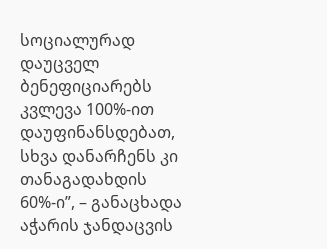სოციალურად დაუცველ ბენეფიციარებს კვლევა 100%-ით დაუფინანსდებათ, სხვა დანარჩენს კი თანაგადახდის 60%-ი”, – განაცხადა აჭარის ჯანდაცვის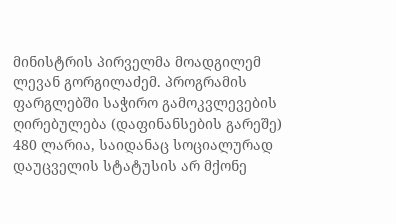მინისტრის პირველმა მოადგილემ ლევან გორგილაძემ. პროგრამის ფარგლებში საჭირო გამოკვლევების ღირებულება (დაფინანსების გარეშე) 480 ლარია, საიდანაც სოციალურად დაუცველის სტატუსის არ მქონე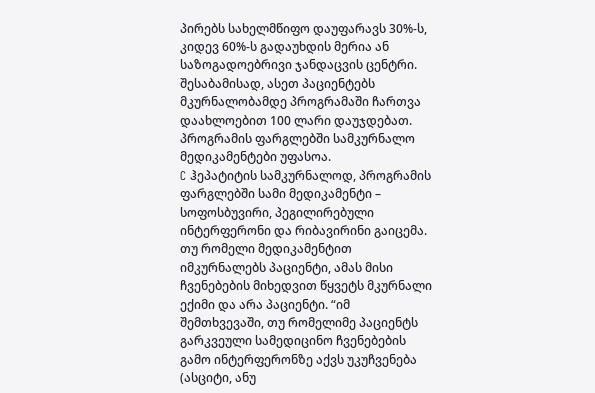პირებს სახელმწიფო დაუფარავს 30%-ს, კიდევ 60%-ს გადაუხდის მერია ან საზოგადოებრივი ჯანდაცვის ცენტრი. შესაბამისად, ასეთ პაციენტებს მკურნალობამდე პროგრამაში ჩართვა დაახლოებით 100 ლარი დაუჯდებათ. პროგრამის ფარგლებში სამკურნალო მედიკამენტები უფასოა.
C ჰეპატიტის სამკურნალოდ, პროგრამის ფარგლებში სამი მედიკამენტი – სოფოსბუვირი, პეგილირებული ინტერფერონი და რიბავირინი გაიცემა. თუ რომელი მედიკამენტით იმკურნალებს პაციენტი, ამას მისი ჩვენებების მიხედვით წყვეტს მკურნალი ექიმი და არა პაციენტი. “იმ შემთხვევაში, თუ რომელიმე პაციენტს გარკვეული სამედიცინო ჩვენებების გამო ინტერფერონზე აქვს უკუჩვენება (ასციტი, ანუ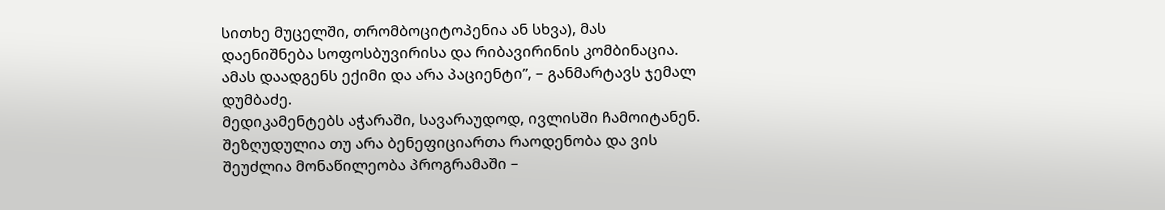სითხე მუცელში, თრომბოციტოპენია ან სხვა), მას დაენიშნება სოფოსბუვირისა და რიბავირინის კომბინაცია. ამას დაადგენს ექიმი და არა პაციენტი”, – განმარტავს ჯემალ დუმბაძე.
მედიკამენტებს აჭარაში, სავარაუდოდ, ივლისში ჩამოიტანენ.
შეზღუდულია თუ არა ბენეფიციართა რაოდენობა და ვის შეუძლია მონაწილეობა პროგრამაში –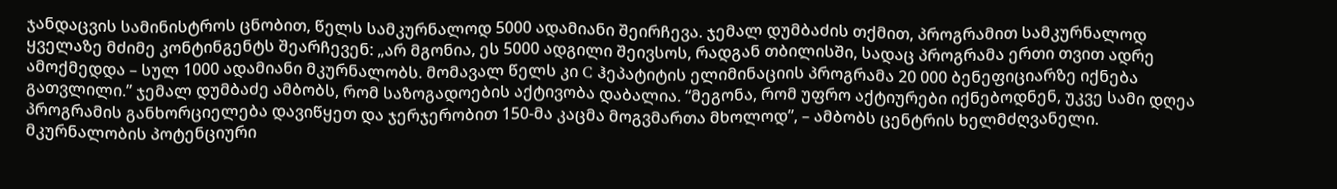ჯანდაცვის სამინისტროს ცნობით, წელს სამკურნალოდ 5000 ადამიანი შეირჩევა. ჯემალ დუმბაძის თქმით, პროგრამით სამკურნალოდ ყველაზე მძიმე კონტინგენტს შეარჩევენ: „არ მგონია, ეს 5000 ადგილი შეივსოს, რადგან თბილისში, სადაც პროგრამა ერთი თვით ადრე ამოქმედდა – სულ 1000 ადამიანი მკურნალობს. მომავალ წელს კი C ჰეპატიტის ელიმინაციის პროგრამა 20 000 ბენეფიციარზე იქნება გათვლილი.” ჯემალ დუმბაძე ამბობს, რომ საზოგადოების აქტივობა დაბალია. “მეგონა, რომ უფრო აქტიურები იქნებოდნენ, უკვე სამი დღეა პროგრამის განხორციელება დავიწყეთ და ჯერჯერობით 150-მა კაცმა მოგვმართა მხოლოდ”, – ამბობს ცენტრის ხელმძღვანელი.
მკურნალობის პოტენციური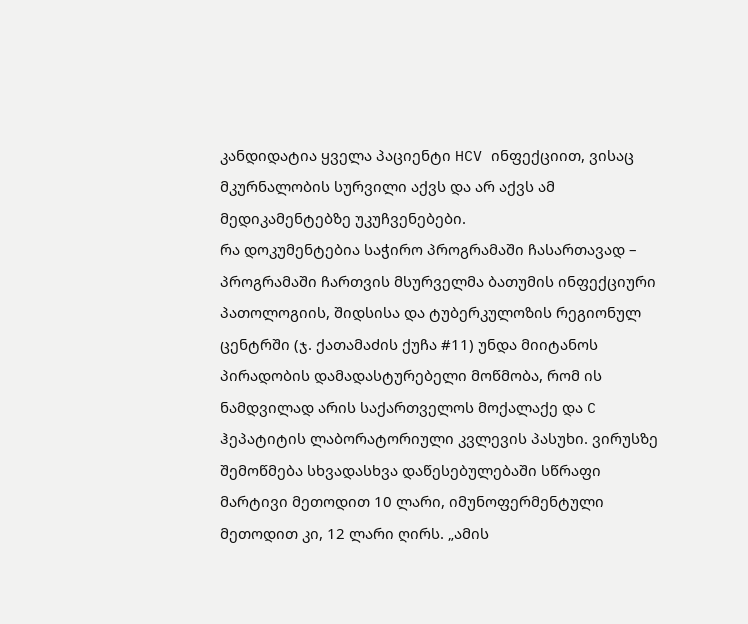კანდიდატია ყველა პაციენტი HCV ინფექციით, ვისაც მკურნალობის სურვილი აქვს და არ აქვს ამ მედიკამენტებზე უკუჩვენებები.
რა დოკუმენტებია საჭირო პროგრამაში ჩასართავად – პროგრამაში ჩართვის მსურველმა ბათუმის ინფექციური პათოლოგიის, შიდსისა და ტუბერკულოზის რეგიონულ ცენტრში (ჯ. ქათამაძის ქუჩა #11) უნდა მიიტანოს პირადობის დამადასტურებელი მოწმობა, რომ ის ნამდვილად არის საქართველოს მოქალაქე და C ჰეპატიტის ლაბორატორიული კვლევის პასუხი. ვირუსზე შემოწმება სხვადასხვა დაწესებულებაში სწრაფი მარტივი მეთოდით 10 ლარი, იმუნოფერმენტული მეთოდით კი, 12 ლარი ღირს. „ამის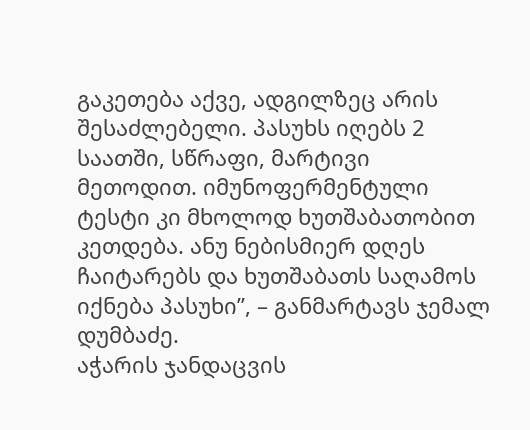გაკეთება აქვე, ადგილზეც არის შესაძლებელი. პასუხს იღებს 2 საათში, სწრაფი, მარტივი მეთოდით. იმუნოფერმენტული ტესტი კი მხოლოდ ხუთშაბათობით კეთდება. ანუ ნებისმიერ დღეს ჩაიტარებს და ხუთშაბათს საღამოს იქნება პასუხი”, – განმარტავს ჯემალ დუმბაძე.
აჭარის ჯანდაცვის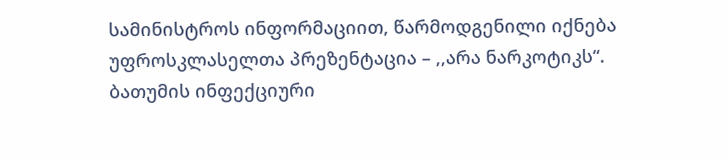სამინისტროს ინფორმაციით, წარმოდგენილი იქნება უფროსკლასელთა პრეზენტაცია – ,,არა ნარკოტიკს“. ბათუმის ინფექციური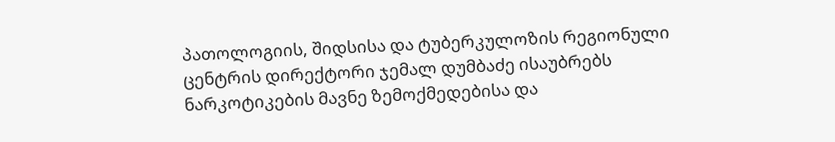პათოლოგიის, შიდსისა და ტუბერკულოზის რეგიონული ცენტრის დირექტორი ჯემალ დუმბაძე ისაუბრებს ნარკოტიკების მავნე ზემოქმედებისა და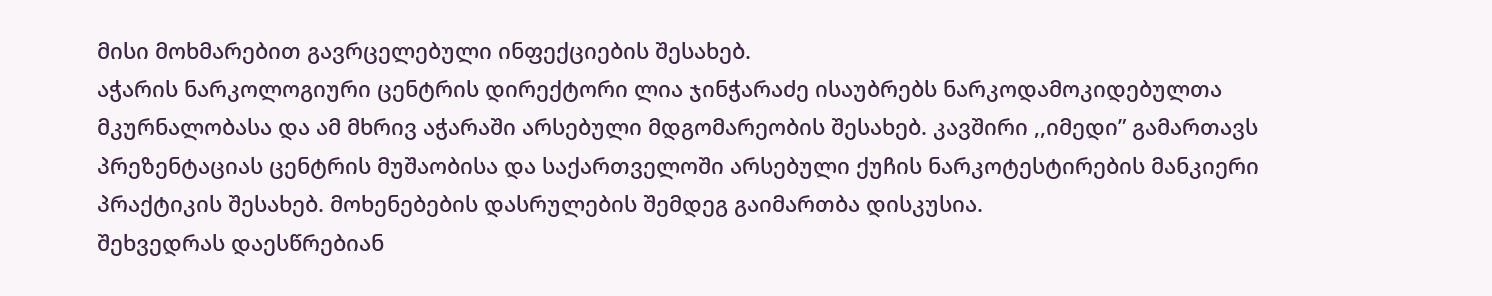მისი მოხმარებით გავრცელებული ინფექციების შესახებ.
აჭარის ნარკოლოგიური ცენტრის დირექტორი ლია ჯინჭარაძე ისაუბრებს ნარკოდამოკიდებულთა მკურნალობასა და ამ მხრივ აჭარაში არსებული მდგომარეობის შესახებ. კავშირი ,,იმედი” გამართავს პრეზენტაციას ცენტრის მუშაობისა და საქართველოში არსებული ქუჩის ნარკოტესტირების მანკიერი პრაქტიკის შესახებ. მოხენებების დასრულების შემდეგ გაიმართბა დისკუსია.
შეხვედრას დაესწრებიან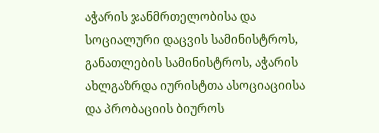აჭარის ჯანმრთელობისა და სოციალური დაცვის სამინისტროს, განათლების სამინისტროს, აჭარის ახლგაზრდა იურისტთა ასოციაციისა და პრობაციის ბიუროს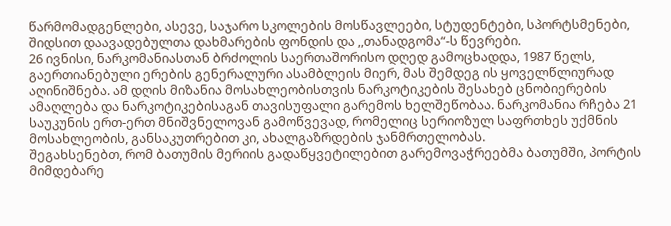წარმომადგენლები, ასევე, საჯარო სკოლების მოსწავლეები, სტუდენტები, სპორტსმენები, შიდსით დაავადებულთა დახმარების ფონდის და ,,თანადგომა“-ს წევრები.
26 ივნისი, ნარკომანიასთან ბრძოლის საერთაშორისო დღედ გამოცხადდა, 1987 წელს, გაერთიანებული ერების გენერალური ასამბლეის მიერ, მას შემდეგ ის ყოველწლიურად აღინიშნება. ამ დღის მიზანია მოსახლეობისთვის ნარკოტიკების შესახებ ცნობიერების ამაღლება და ნარკოტიკებისაგან თავისუფალი გარემოს ხელშეწობაა. ნარკომანია რჩება 21 საუკუნის ერთ-ერთ მნიშვნელოვან გამოწვევად, რომელიც სერიოზულ საფრთხეს უქმნის მოსახლეობის, განსაკუთრებით კი, ახალგაზრდების ჯანმრთელობას.
შეგახსენებთ, რომ ბათუმის მერიის გადაწყვეტილებით გარემოვაჭრეებმა ბათუმში, პორტის მიმდებარე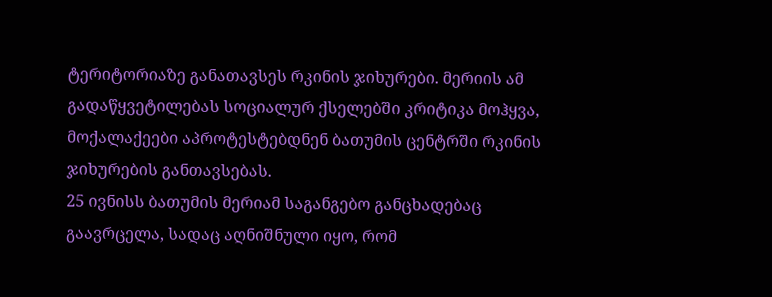ტერიტორიაზე განათავსეს რკინის ჯიხურები. მერიის ამ გადაწყვეტილებას სოციალურ ქსელებში კრიტიკა მოჰყვა, მოქალაქეები აპროტესტებდნენ ბათუმის ცენტრში რკინის ჯიხურების განთავსებას.
25 ივნისს ბათუმის მერიამ საგანგებო განცხადებაც გაავრცელა, სადაც აღნიშნული იყო, რომ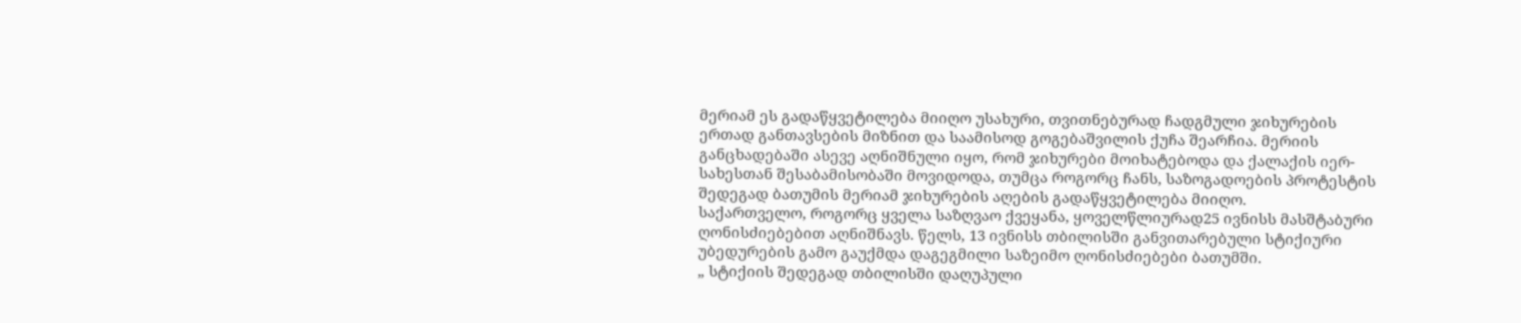მერიამ ეს გადაწყვეტილება მიიღო უსახური, თვითნებურად ჩადგმული ჯიხურების ერთად განთავსების მიზნით და საამისოდ გოგებაშვილის ქუჩა შეარჩია. მერიის განცხადებაში ასევე აღნიშნული იყო, რომ ჯიხურები მოიხატებოდა და ქალაქის იერ-სახესთან შესაბამისობაში მოვიდოდა, თუმცა როგორც ჩანს, საზოგადოების პროტესტის შედეგად ბათუმის მერიამ ჯიხურების აღების გადაწყვეტილება მიიღო.
საქართველო, როგორც ყველა საზღვაო ქვეყანა, ყოველწლიურად25 ივნისს მასშტაბური ღონისძიებებით აღნიშნავს. წელს, 13 ივნისს თბილისში განვითარებული სტიქიური უბედურების გამო გაუქმდა დაგეგმილი საზეიმო ღონისძიებები ბათუმში.
„ სტიქიის შედეგად თბილისში დაღუპული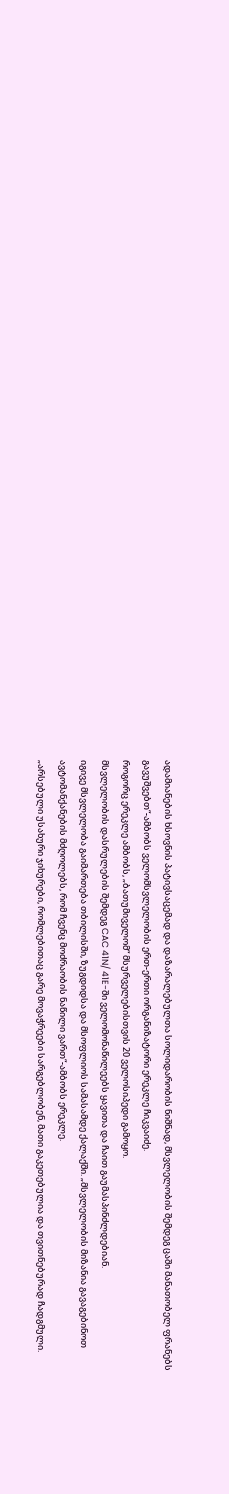ადამიანების ხსოვნის პატივსაცემად და დაზარალებულთა სოლიდარობის ნიშნად, მსვლელობის შემდეგ ცაში მანათობელ ფრანებს გავუშვებთ“-ამბობს ველომსვლელობის ერთ-ერთი ორგანიზატორი ერეკლე ჩიკვაიძე.
როგორც ერეკლე ამბობს, „ბათუმიველომ“ მსურველებისთვის 20 ველოსიპედი გამოყო.
მსვლელობის დასრულების შემდეგ CAC 41N/ 41E-ში ველომონაწილეებს ყავითა და ჩაით გაუმასპინძლდებიან.
იგივე მსვლელობა გაიმართება თბილისში, ზუგდიდსა და მსოფლიოს სამასამდე ქალაქში. „მსვლელობის მიზანია გავაგებინოთ ავტომანქანების მძღოლებს, რომ ჩვენც მოძრაობის ნაწილი ვართ“-ამბობს ერეკლე.
„არსებული უსახური ჯიხურები, რომლებითაც გარე მოვაჭრეები სარგებლობენ, მათი გაკეთებულია და თვითნებურად ჩადგმული.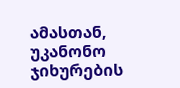ამასთან, უკანონო ჯიხურების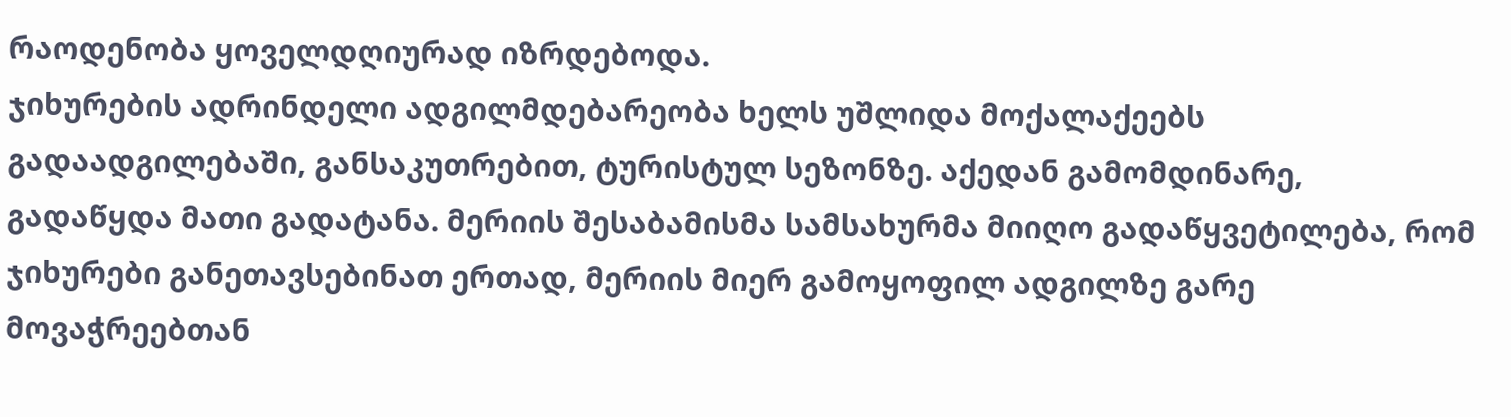რაოდენობა ყოველდღიურად იზრდებოდა.
ჯიხურების ადრინდელი ადგილმდებარეობა ხელს უშლიდა მოქალაქეებს გადაადგილებაში, განსაკუთრებით, ტურისტულ სეზონზე. აქედან გამომდინარე, გადაწყდა მათი გადატანა. მერიის შესაბამისმა სამსახურმა მიიღო გადაწყვეტილება, რომ ჯიხურები განეთავსებინათ ერთად, მერიის მიერ გამოყოფილ ადგილზე გარე მოვაჭრეებთან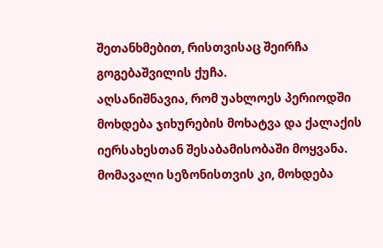შეთანხმებით, რისთვისაც შეირჩა გოგებაშვილის ქუჩა.
აღსანიშნავია, რომ უახლოეს პერიოდში მოხდება ჯიხურების მოხატვა და ქალაქის იერსახესთან შესაბამისობაში მოყვანა. მომავალი სეზონისთვის კი, მოხდება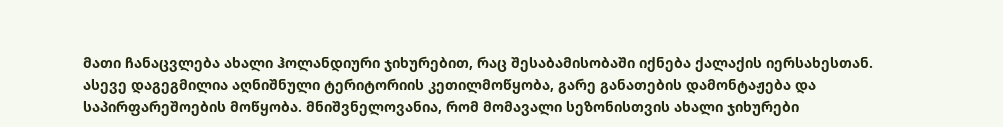მათი ჩანაცვლება ახალი ჰოლანდიური ჯიხურებით, რაც შესაბამისობაში იქნება ქალაქის იერსახესთან.
ასევე დაგეგმილია აღნიშნული ტერიტორიის კეთილმოწყობა, გარე განათების დამონტაჟება და საპირფარეშოების მოწყობა. მნიშვნელოვანია, რომ მომავალი სეზონისთვის ახალი ჯიხურები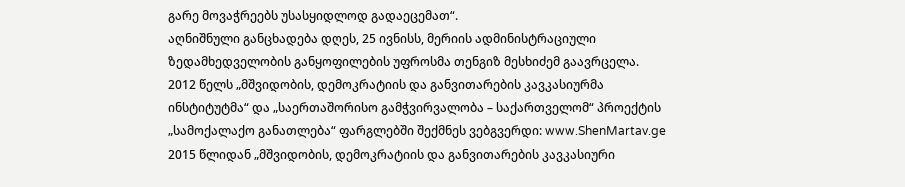გარე მოვაჭრეებს უსასყიდლოდ გადაეცემათ“.
აღნიშნული განცხადება დღეს, 25 ივნისს, მერიის ადმინისტრაციული ზედამხედველობის განყოფილების უფროსმა თენგიზ მესხიძემ გაავრცელა.
2012 წელს „მშვიდობის, დემოკრატიის და განვითარების კავკასიურმა ინსტიტუტმა“ და „საერთაშორისო გამჭვირვალობა – საქართველომ“ პროექტის „სამოქალაქო განათლება“ ფარგლებში შექმნეს ვებგვერდი: www.ShenMartav.ge
2015 წლიდან „მშვიდობის, დემოკრატიის და განვითარების კავკასიური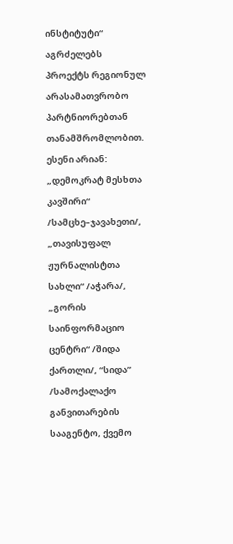ინსტიტუტი“ აგრძელებს პროექტს რეგიონულ არასამათვრობო პარტნიორებთან თანამშრომლობით. ესენი არიან: „დემოკრატ მესხთა კავშირი“ /სამცხე–ჯავახეთი/, „თავისუფალ ჟურნალისტთა სახლი“ /აჭარა/, „გორის საინფორმაციო ცენტრი“ /შიდა ქართლი/, “სიდა” /სამოქალაქო განვითარების სააგენტო, ქვემო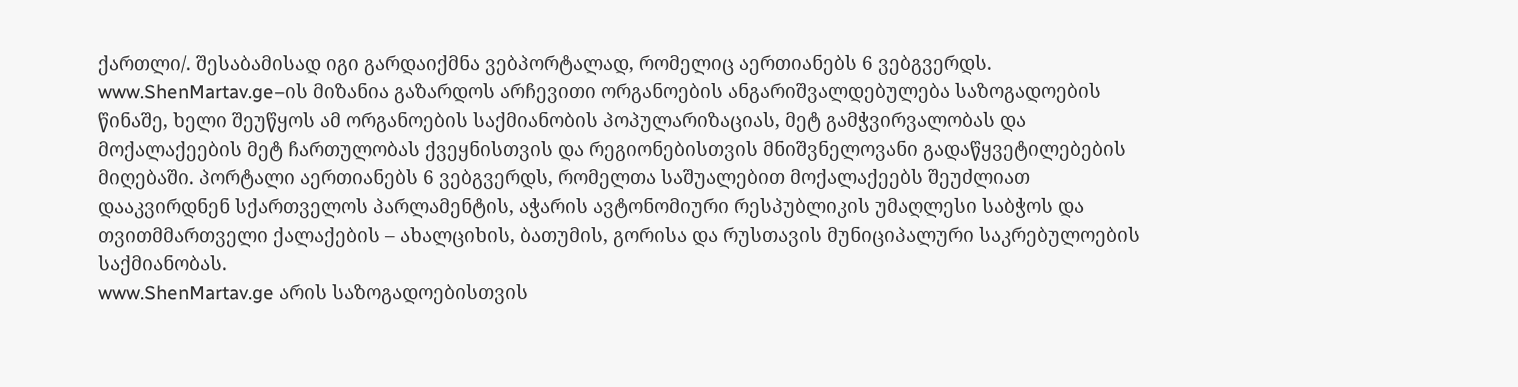ქართლი/. შესაბამისად იგი გარდაიქმნა ვებპორტალად, რომელიც აერთიანებს 6 ვებგვერდს.
www.ShenMartav.ge–ის მიზანია გაზარდოს არჩევითი ორგანოების ანგარიშვალდებულება საზოგადოების წინაშე, ხელი შეუწყოს ამ ორგანოების საქმიანობის პოპულარიზაციას, მეტ გამჭვირვალობას და მოქალაქეების მეტ ჩართულობას ქვეყნისთვის და რეგიონებისთვის მნიშვნელოვანი გადაწყვეტილებების მიღებაში. პორტალი აერთიანებს 6 ვებგვერდს, რომელთა საშუალებით მოქალაქეებს შეუძლიათ დააკვირდნენ სქართველოს პარლამენტის, აჭარის ავტონომიური რესპუბლიკის უმაღლესი საბჭოს და თვითმმართველი ქალაქების – ახალციხის, ბათუმის, გორისა და რუსთავის მუნიციპალური საკრებულოების საქმიანობას.
www.ShenMartav.ge არის საზოგადოებისთვის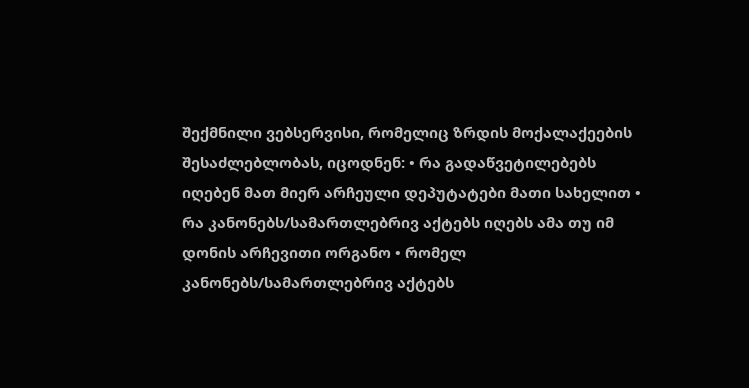შექმნილი ვებსერვისი, რომელიც ზრდის მოქალაქეების შესაძლებლობას, იცოდნენ: • რა გადაწვეტილებებს იღებენ მათ მიერ არჩეული დეპუტატები მათი სახელით • რა კანონებს/სამართლებრივ აქტებს იღებს ამა თუ იმ დონის არჩევითი ორგანო • რომელ კანონებს/სამართლებრივ აქტებს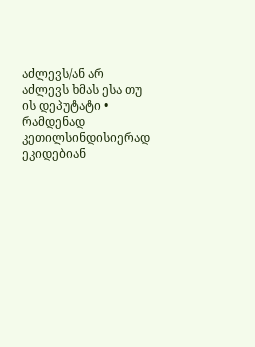აძლევს/ან არ აძლევს ხმას ესა თუ ის დეპუტატი • რამდენად კეთილსინდისიერად ეკიდებიან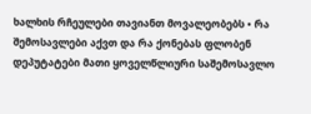ხალხის რჩეულები თავიანთ მოვალეობებს • რა შემოსავლები აქვთ და რა ქონებას ფლობენ დეპუტატები მათი ყოველწლიური საშემოსავლო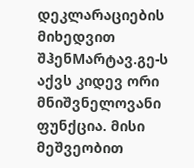დეკლარაციების მიხედვით შჰენMარტავ.გე-ს აქვს კიდევ ორი მნიშვნელოვანი ფუნქცია. მისი მეშვეობით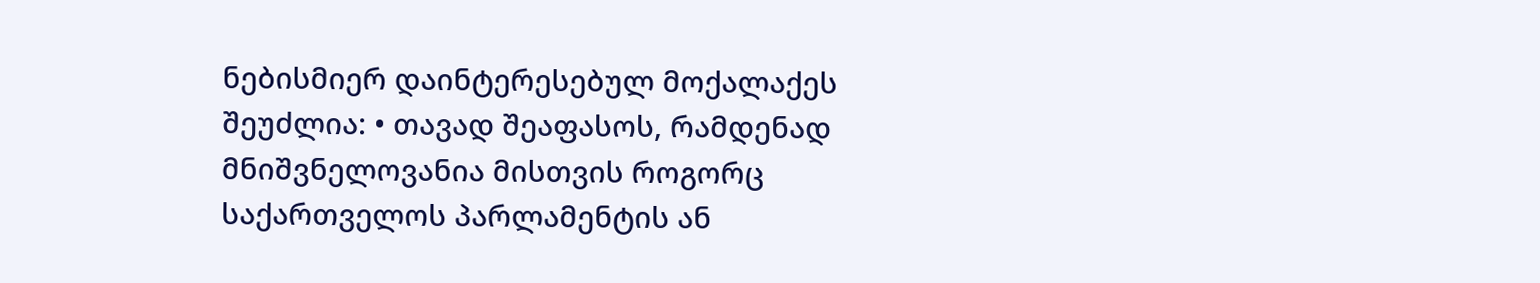ნებისმიერ დაინტერესებულ მოქალაქეს შეუძლია: • თავად შეაფასოს, რამდენად მნიშვნელოვანია მისთვის როგორც საქართველოს პარლამენტის ან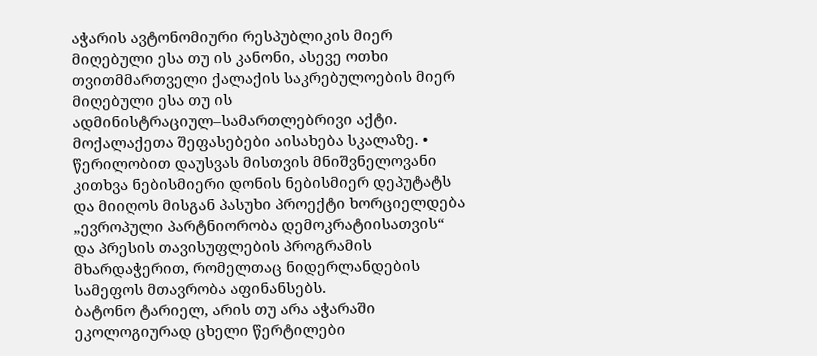აჭარის ავტონომიური რესპუბლიკის მიერ მიღებული ესა თუ ის კანონი, ასევე ოთხი თვითმმართველი ქალაქის საკრებულოების მიერ მიღებული ესა თუ ის ადმინისტრაციულ–სამართლებრივი აქტი. მოქალაქეთა შეფასებები აისახება სკალაზე. • წერილობით დაუსვას მისთვის მნიშვნელოვანი კითხვა ნებისმიერი დონის ნებისმიერ დეპუტატს და მიიღოს მისგან პასუხი პროექტი ხორციელდება „ევროპული პარტნიორობა დემოკრატიისათვის“ და პრესის თავისუფლების პროგრამის მხარდაჭერით, რომელთაც ნიდერლანდების სამეფოს მთავრობა აფინანსებს.
ბატონო ტარიელ, არის თუ არა აჭარაში ეკოლოგიურად ცხელი წერტილები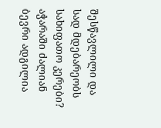შესწავლილი და სად მდებარეობს სახიფათო კერები? აჭარაში ძალიან ბევრი ადგილია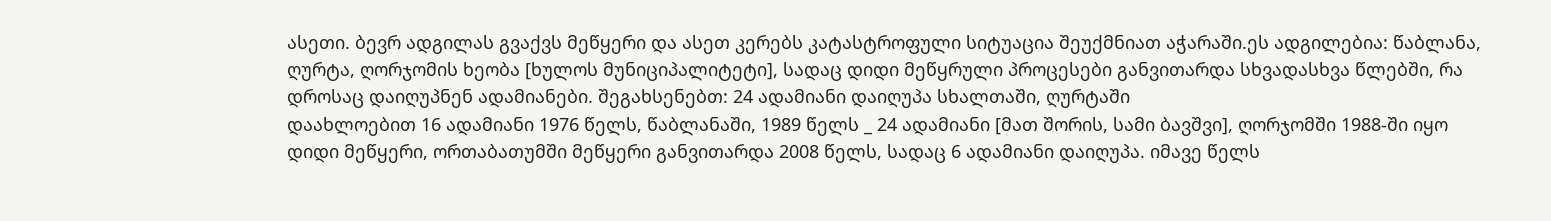ასეთი. ბევრ ადგილას გვაქვს მეწყერი და ასეთ კერებს კატასტროფული სიტუაცია შეუქმნიათ აჭარაში.ეს ადგილებია: წაბლანა, ღურტა, ღორჯომის ხეობა [ხულოს მუნიციპალიტეტი], სადაც დიდი მეწყრული პროცესები განვითარდა სხვადასხვა წლებში, რა დროსაც დაიღუპნენ ადამიანები. შეგახსენებთ: 24 ადამიანი დაიღუპა სხალთაში, ღურტაში
დაახლოებით 16 ადამიანი 1976 წელს, წაბლანაში, 1989 წელს _ 24 ადამიანი [მათ შორის, სამი ბავშვი], ღორჯომში 1988-ში იყო დიდი მეწყერი, ორთაბათუმში მეწყერი განვითარდა 2008 წელს, სადაც 6 ადამიანი დაიღუპა. იმავე წელს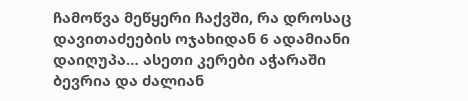ჩამოწვა მეწყერი ჩაქვში, რა დროსაც დავითაძეების ოჯახიდან 6 ადამიანი დაიღუპა… ასეთი კერები აჭარაში ბევრია და ძალიან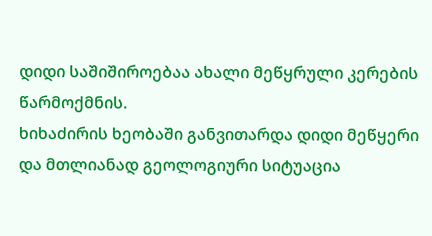დიდი საშიშიროებაა ახალი მეწყრული კერების წარმოქმნის.
ხიხაძირის ხეობაში განვითარდა დიდი მეწყერი და მთლიანად გეოლოგიური სიტუაცია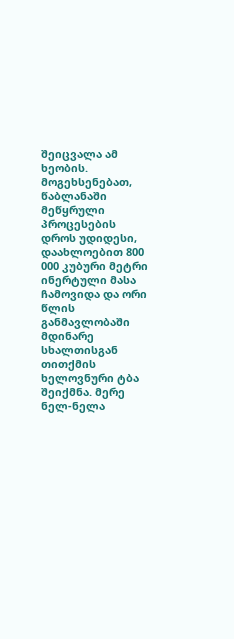შეიცვალა ამ ხეობის. მოგეხსენებათ, წაბლანაში მეწყრული პროცესების დროს უდიდესი, დაახლოებით 800 000 კუბური მეტრი ინერტული მასა ჩამოვიდა და ორი წლის განმავლობაში მდინარე სხალთისგან თითქმის ხელოვნური ტბა შეიქმნა. მერე ნელ-ნელა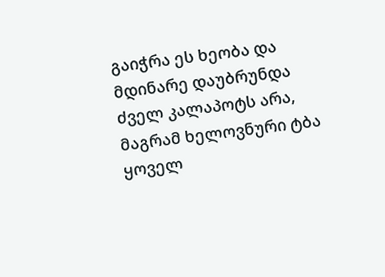გაიჭრა ეს ხეობა და მდინარე დაუბრუნდა ძველ კალაპოტს არა, მაგრამ ხელოვნური ტბა ყოველ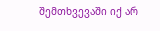შემთხვევაში იქ არ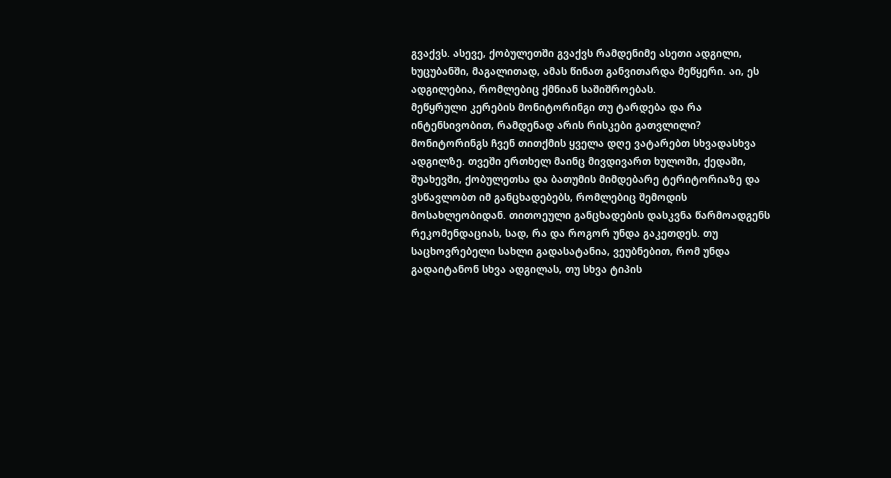გვაქვს. ასევე, ქობულეთში გვაქვს რამდენიმე ასეთი ადგილი, ხუცუბანში, მაგალითად, ამას წინათ განვითარდა მეწყერი. აი, ეს ადგილებია, რომლებიც ქმნიან საშიშროებას.
მეწყრული კერების მონიტორინგი თუ ტარდება და რა ინტენსივობით, რამდენად არის რისკები გათვლილი?
მონიტორინგს ჩვენ თითქმის ყველა დღე ვატარებთ სხვადასხვა ადგილზე. თვეში ერთხელ მაინც მივდივართ ხულოში, ქედაში, შუახევში, ქობულეთსა და ბათუმის მიმდებარე ტერიტორიაზე და ვსწავლობთ იმ განცხადებებს, რომლებიც შემოდის მოსახლეობიდან. თითოეული განცხადების დასკვნა წარმოადგენს რეკომენდაციას, სად, რა და როგორ უნდა გაკეთდეს. თუ საცხოვრებელი სახლი გადასატანია, ვეუბნებით, რომ უნდა გადაიტანონ სხვა ადგილას, თუ სხვა ტიპის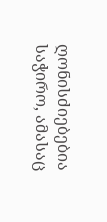ღონისძიებებია საჭირო, ამასაც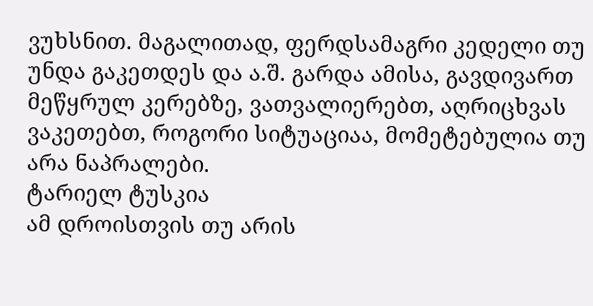ვუხსნით. მაგალითად, ფერდსამაგრი კედელი თუ უნდა გაკეთდეს და ა.შ. გარდა ამისა, გავდივართ მეწყრულ კერებზე, ვათვალიერებთ, აღრიცხვას ვაკეთებთ, როგორი სიტუაციაა, მომეტებულია თუ არა ნაპრალები.
ტარიელ ტუსკია
ამ დროისთვის თუ არის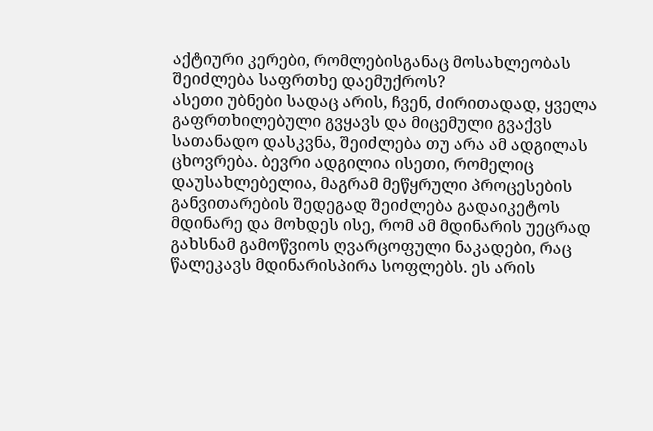აქტიური კერები, რომლებისგანაც მოსახლეობას შეიძლება საფრთხე დაემუქროს?
ასეთი უბნები სადაც არის, ჩვენ, ძირითადად, ყველა გაფრთხილებული გვყავს და მიცემული გვაქვს სათანადო დასკვნა, შეიძლება თუ არა ამ ადგილას ცხოვრება. ბევრი ადგილია ისეთი, რომელიც დაუსახლებელია, მაგრამ მეწყრული პროცესების განვითარების შედეგად შეიძლება გადაიკეტოს მდინარე და მოხდეს ისე, რომ ამ მდინარის უეცრად გახსნამ გამოწვიოს ღვარცოფული ნაკადები, რაც წალეკავს მდინარისპირა სოფლებს. ეს არის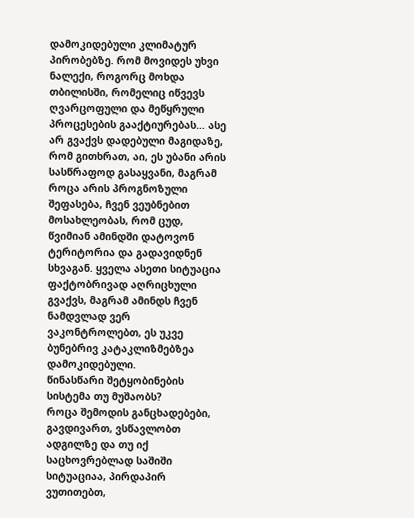დამოკიდებული კლიმატურ პირობებზე. რომ მოვიდეს უხვი ნალექი, როგორც მოხდა თბილისში, რომელიც იწვევს ღვარცოფული და მეწყრული პროცესების გააქტიურებას… ასე არ გვაქვს დადებული მაგიდაზე, რომ გითხრათ, აი, ეს უბანი არის სასწრაფოდ გასაყვანი, მაგრამ როცა არის პროგნოზული შეფასება, ჩვენ ვეუბნებით მოსახლეობას, რომ ცუდ, წვიმიან ამინდში დატოვონ ტერიტორია და გადავიდნენ სხვაგან. ყველა ასეთი სიტუაცია ფაქტობრივად აღრიცხული გვაქვს, მაგრამ ამინდს ჩვენ ნამდვლად ვერ ვაკონტროლებთ, ეს უკვე ბუნებრივ კატაკლიზმებზეა დამოკიდებული.
წინასწარი შეტყობინების სისტემა თუ მუშაობს?
როცა შემოდის განცხადებები, გავდივართ, ვსწავლობთ ადგილზე და თუ იქ საცხოვრებლად საშიში სიტუაციაა, პირდაპირ ვუთითებთ,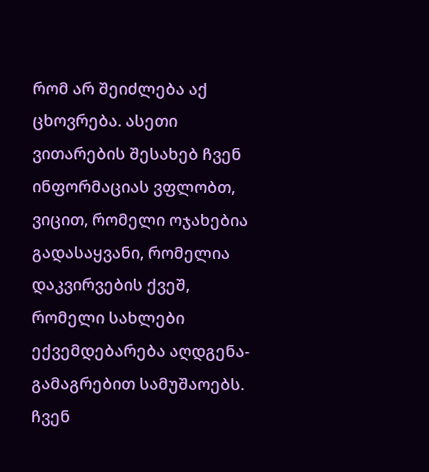რომ არ შეიძლება აქ ცხოვრება. ასეთი ვითარების შესახებ ჩვენ ინფორმაციას ვფლობთ, ვიცით, რომელი ოჯახებია გადასაყვანი, რომელია დაკვირვების ქვეშ, რომელი სახლები ექვემდებარება აღდგენა-გამაგრებით სამუშაოებს. ჩვენ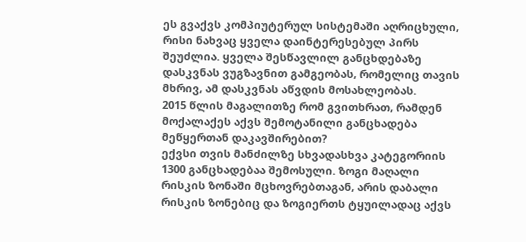ეს გვაქვს კომპიუტერულ სისტემაში აღრიცხული, რისი ნახვაც ყველა დაინტერესებულ პირს შეუძლია. ყველა შესწავლილ განცხდებაზე დასკვნას ვუგზავნით გამგეობას, რომელიც თავის მხრივ, ამ დასკვნას აწვდის მოსახლეობას.
2015 წლის მაგალითზე რომ გვითხრათ, რამდენ მოქალაქეს აქვს შემოტანილი განცხადება მეწყერთან დაკავშირებით?
ექვსი თვის მანძილზე სხვადასხვა კატეგორიის 1300 განცხადებაა შემოსული. ზოგი მაღალი რისკის ზონაში მცხოვრებთაგან, არის დაბალი რისკის ზონებიც და ზოგიერთს ტყუილადაც აქვს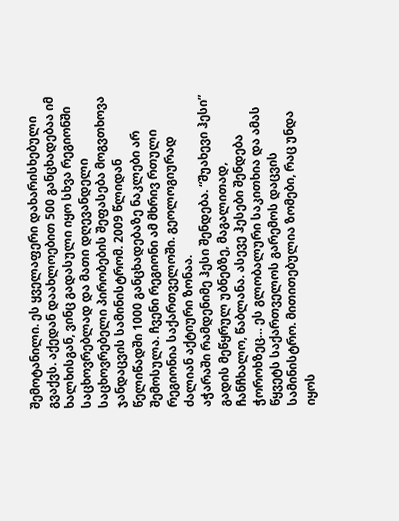შემოტანილი. ეს ყველაფერი დახარისხებული გვაქვს. აქედან დაახლოებით 500 განცხადებაა იმ ხალხისგან, ვინც გადასული იყო სხვა რეგიონში საცხოვრებლად და მათი დღევანდელი საცხოვრებელი პირობების შეფასება მოგვთხოვა ჯანდაცვის სამინისტრომ. 2009 წლიდან წელიწადში 1000 განცხადებაზე ნაკლები არ შემოსულა. ჩვენი რეგიონი ამ მხრივ რთული რეგიონია საქართველოში. გეოლოგიურად ძალიან აქტიური ზონაა.
აჭარაში რამდენიმე ჰესი შენდება. “შუახევი ჰესი” გადის მეწყრულ უბნებზე, მაგალითად, ჩანჩხალო, წაბლანა. ასევე ჰესები შენდება ჭოროხზეც… ეს გლობალური საკითხია და ამას წყვეტს საქართველოს გარემოს დაცვის სამინისტრო. მითითებულია ზომები, რაც უნდა იყოს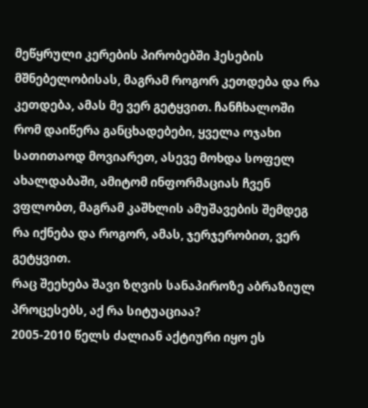მეწყრული კერების პირობებში ჰესების მშნებელობისას, მაგრამ როგორ კეთდება და რა კეთდება, ამას მე ვერ გეტყვით. ჩანჩხალოში რომ დაიწერა განცხადებები, ყველა ოჯახი სათითაოდ მოვიარეთ, ასევე მოხდა სოფელ ახალდაბაში, ამიტომ ინფორმაციას ჩვენ ვფლობთ, მაგრამ კაშხლის ამუშავების შემდეგ რა იქნება და როგორ, ამას, ჯერჯერობით, ვერ გეტყვით.
რაც შეეხება შავი ზღვის სანაპიროზე აბრაზიულ პროცესებს, აქ რა სიტუაციაა?
2005-2010 წელს ძალიან აქტიური იყო ეს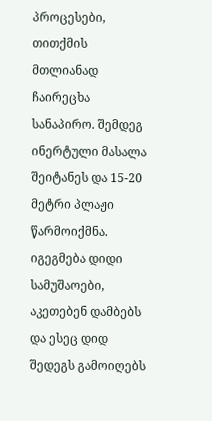პროცესები, თითქმის მთლიანად ჩაირეცხა სანაპირო. შემდეგ ინერტული მასალა შეიტანეს და 15-20 მეტრი პლაჟი წარმოიქმნა. იგეგმება დიდი სამუშაოები, აკეთებენ დამბებს და ესეც დიდ შედეგს გამოიღებს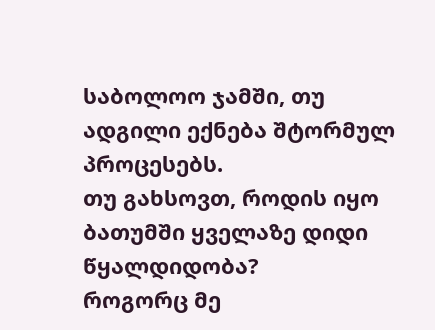საბოლოო ჯამში, თუ ადგილი ექნება შტორმულ პროცესებს.
თუ გახსოვთ, როდის იყო ბათუმში ყველაზე დიდი წყალდიდობა?
როგორც მე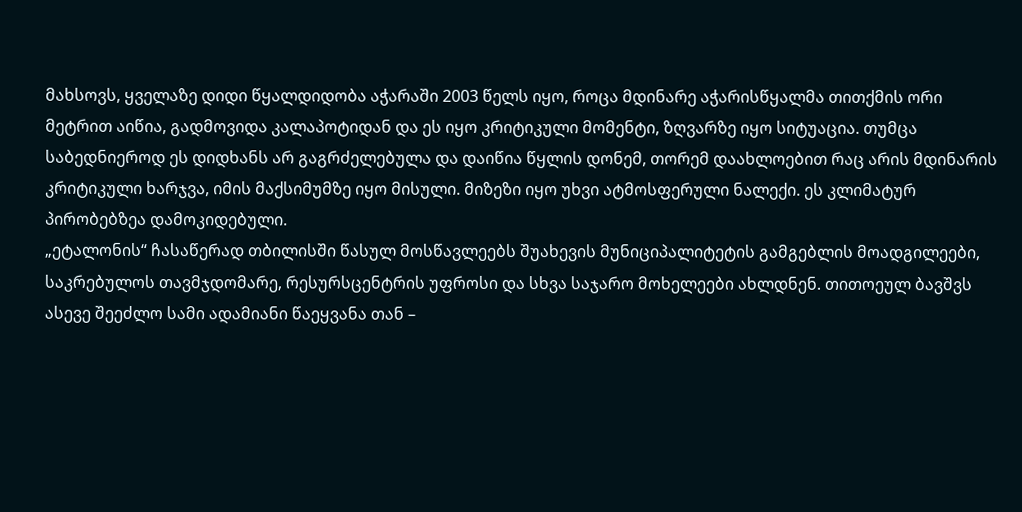მახსოვს, ყველაზე დიდი წყალდიდობა აჭარაში 2003 წელს იყო, როცა მდინარე აჭარისწყალმა თითქმის ორი მეტრით აიწია, გადმოვიდა კალაპოტიდან და ეს იყო კრიტიკული მომენტი, ზღვარზე იყო სიტუაცია. თუმცა საბედნიეროდ ეს დიდხანს არ გაგრძელებულა და დაიწია წყლის დონემ, თორემ დაახლოებით რაც არის მდინარის კრიტიკული ხარჯვა, იმის მაქსიმუმზე იყო მისული. მიზეზი იყო უხვი ატმოსფერული ნალექი. ეს კლიმატურ პირობებზეა დამოკიდებული.
„ეტალონის“ ჩასაწერად თბილისში წასულ მოსწავლეებს შუახევის მუნიციპალიტეტის გამგებლის მოადგილეები, საკრებულოს თავმჯდომარე, რესურსცენტრის უფროსი და სხვა საჯარო მოხელეები ახლდნენ. თითოეულ ბავშვს ასევე შეეძლო სამი ადამიანი წაეყვანა თან –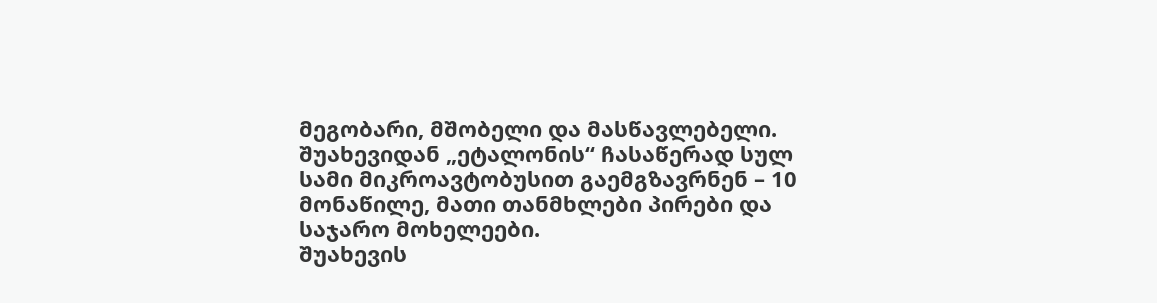მეგობარი, მშობელი და მასწავლებელი. შუახევიდან „ეტალონის“ ჩასაწერად სულ სამი მიკროავტობუსით გაემგზავრნენ – 10 მონაწილე, მათი თანმხლები პირები და საჯარო მოხელეები.
შუახევის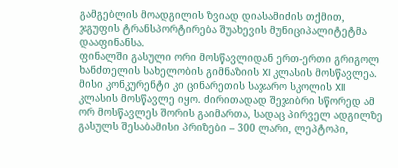გამგებლის მოადგილის ზვიად დიასამიძის თქმით, ჯგუფის ტრანსპორტირება შუახევის მუნიციპალიტეტმა დააფინანსა.
ფინალში გასული ორი მოსწავლიდან ერთ-ერთი გრიგოლ ხანძთელის სახელობის გიმნაზიის XI კლასის მოსწავლეა. მისი კონკურენტი კი ცინარეთის საჯარო სკოლის XII კლასის მოსწავლე იყო. ძირითადად შეჯიბრი სწორედ ამ ორ მოსწავლეს შორის გაიმართა, სადაც პირველ ადგილზე გასულს შესაბამისი პრიზები – 300 ლარი, ლეპტოპი,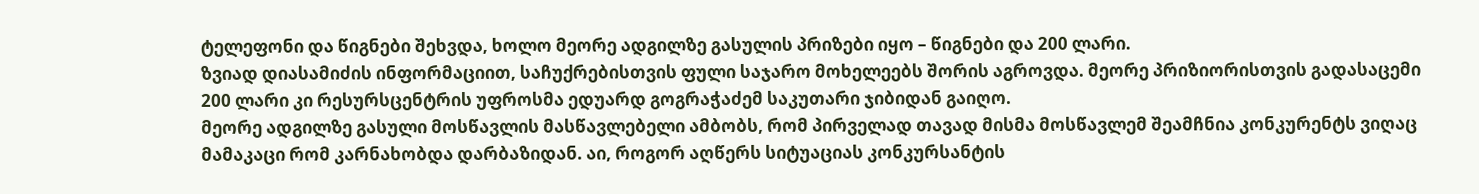ტელეფონი და წიგნები შეხვდა, ხოლო მეორე ადგილზე გასულის პრიზები იყო – წიგნები და 200 ლარი.
ზვიად დიასამიძის ინფორმაციით, საჩუქრებისთვის ფული საჯარო მოხელეებს შორის აგროვდა. მეორე პრიზიორისთვის გადასაცემი 200 ლარი კი რესურსცენტრის უფროსმა ედუარდ გოგრაჭაძემ საკუთარი ჯიბიდან გაიღო.
მეორე ადგილზე გასული მოსწავლის მასწავლებელი ამბობს, რომ პირველად თავად მისმა მოსწავლემ შეამჩნია კონკურენტს ვიღაც მამაკაცი რომ კარნახობდა დარბაზიდან. აი, როგორ აღწერს სიტუაციას კონკურსანტის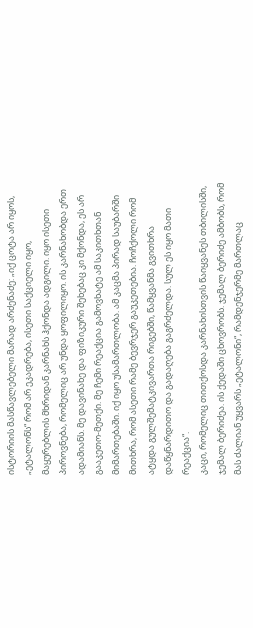ისტორიის მასწავლებელი მარად არძენაძე: „იქ ცოტა არ იყოს, „ეტალონს“ რომ არ ეკადრება, ისეთი საქციელი იყო, მაყურებლის მხრიდან კარნახს ჰქონდა ადგილი. იყო ისეთი პიროვნება, რომელიც არ უნდა ყოფილიყო. ის კარნახობდა ერთ ადამიანს. მე დავინახე და ფიზიკური შეხებაც კი მქონდა, ეს არ გააკეთო-მეთქი. მე ჩემი რეაქცია გამოვხატე ამ საკითხთან მიმართებაში. იქ იყო უსამართლობა. ამ კაცმა პირად საუბარში მითხრა, რომ ასეთი რამე ბევრჯერ გაუკეთებია. ჩოჩქოლი რომ ატყდა გულშემატკივართა რიგებში, წამყვანმა გვითხრა დაწყნარდითო და გადაღება გაგრძელდა. სულ ეს იყო მათი რეაქცია“.
კაცი, რომელიც თითქოსდა კარნახისთვის წაიყვანეს თბილისში, ჯემალ ბერიძეა. ის ქედაში ცხოვრობს. ჯემალ ბერიძე ამბობს, რომ მას ძალიან უყვარს „ეტალონი“, რამდენჯერმე მართლაც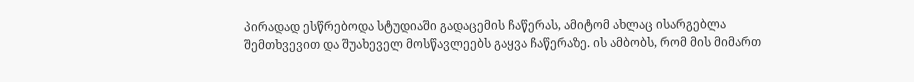პირადად ესწრებოდა სტუდიაში გადაცემის ჩაწერას, ამიტომ ახლაც ისარგებლა შემთხვევით და შუახეველ მოსწავლეებს გაყვა ჩაწერაზე. ის ამბობს, რომ მის მიმართ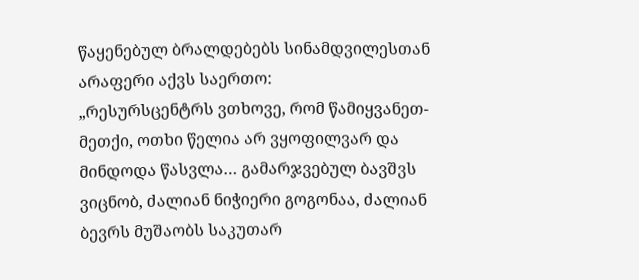წაყენებულ ბრალდებებს სინამდვილესთან არაფერი აქვს საერთო:
„რესურსცენტრს ვთხოვე, რომ წამიყვანეთ-მეთქი, ოთხი წელია არ ვყოფილვარ და მინდოდა წასვლა… გამარჯვებულ ბავშვს ვიცნობ, ძალიან ნიჭიერი გოგონაა, ძალიან ბევრს მუშაობს საკუთარ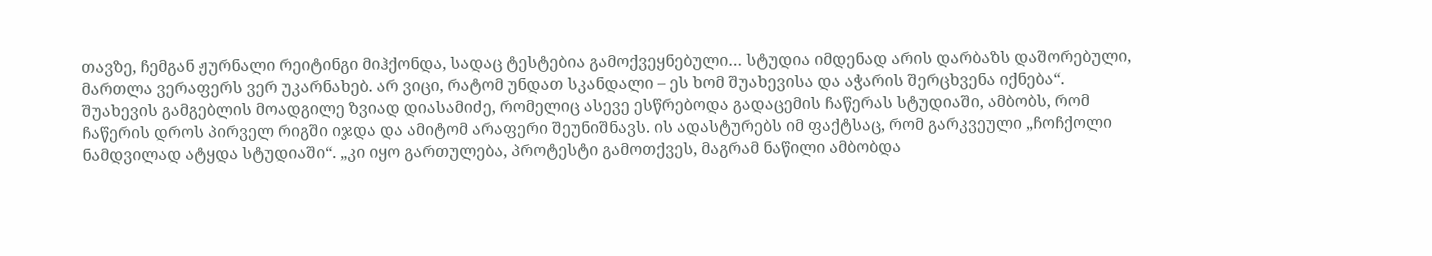თავზე, ჩემგან ჟურნალი რეიტინგი მიჰქონდა, სადაც ტესტებია გამოქვეყნებული… სტუდია იმდენად არის დარბაზს დაშორებული, მართლა ვერაფერს ვერ უკარნახებ. არ ვიცი, რატომ უნდათ სკანდალი – ეს ხომ შუახევისა და აჭარის შერცხვენა იქნება“.
შუახევის გამგებლის მოადგილე ზვიად დიასამიძე, რომელიც ასევე ესწრებოდა გადაცემის ჩაწერას სტუდიაში, ამბობს, რომ ჩაწერის დროს პირველ რიგში იჯდა და ამიტომ არაფერი შეუნიშნავს. ის ადასტურებს იმ ფაქტსაც, რომ გარკვეული „ჩოჩქოლი ნამდვილად ატყდა სტუდიაში“. „კი იყო გართულება, პროტესტი გამოთქვეს, მაგრამ ნაწილი ამბობდა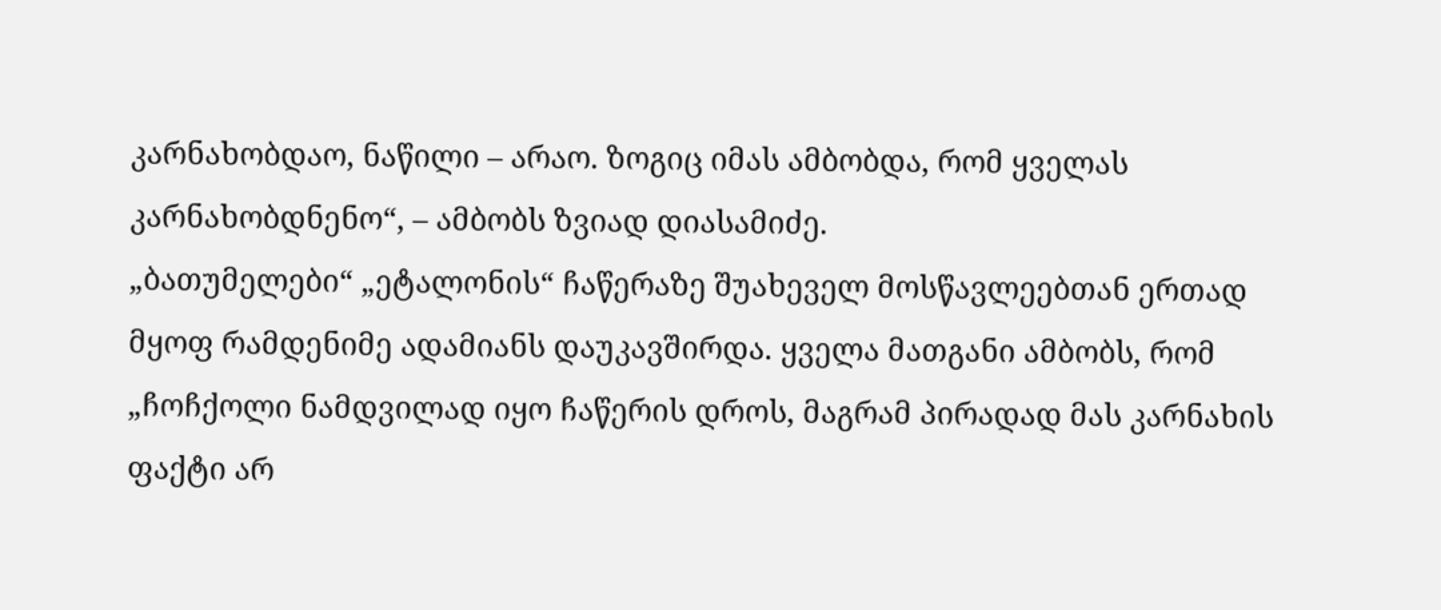კარნახობდაო, ნაწილი – არაო. ზოგიც იმას ამბობდა, რომ ყველას კარნახობდნენო“, – ამბობს ზვიად დიასამიძე.
„ბათუმელები“ „ეტალონის“ ჩაწერაზე შუახეველ მოსწავლეებთან ერთად მყოფ რამდენიმე ადამიანს დაუკავშირდა. ყველა მათგანი ამბობს, რომ „ჩოჩქოლი ნამდვილად იყო ჩაწერის დროს, მაგრამ პირადად მას კარნახის ფაქტი არ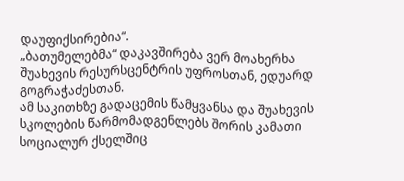დაუფიქსირებია“.
„ბათუმელებმა“ დაკავშირება ვერ მოახერხა შუახევის რესურსცენტრის უფროსთან, ედუარდ გოგრაჭაძესთან.
ამ საკითხზე გადაცემის წამყვანსა და შუახევის სკოლების წარმომადგენლებს შორის კამათი სოციალურ ქსელშიც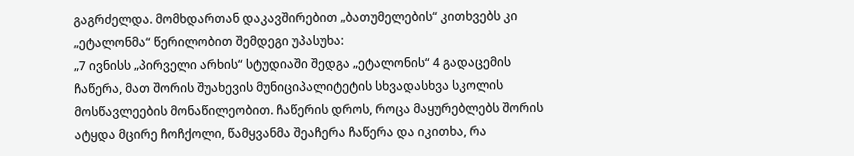გაგრძელდა. მომხდართან დაკავშირებით „ბათუმელების“ კითხვებს კი „ეტალონმა“ წერილობით შემდეგი უპასუხა:
„7 ივნისს „პირველი არხის“ სტუდიაში შედგა „ეტალონის“ 4 გადაცემის ჩაწერა, მათ შორის შუახევის მუნიციპალიტეტის სხვადასხვა სკოლის მოსწავლეების მონაწილეობით. ჩაწერის დროს, როცა მაყურებლებს შორის ატყდა მცირე ჩოჩქოლი, წამყვანმა შეაჩერა ჩაწერა და იკითხა, რა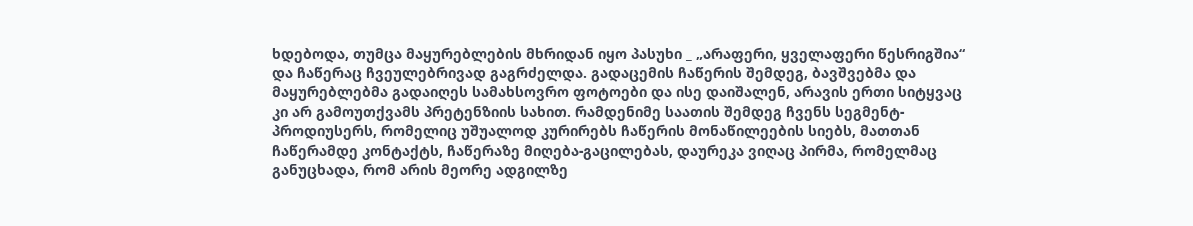ხდებოდა, თუმცა მაყურებლების მხრიდან იყო პასუხი _ „არაფერი, ყველაფერი წესრიგშია“ და ჩაწერაც ჩვეულებრივად გაგრძელდა. გადაცემის ჩაწერის შემდეგ, ბავშვებმა და მაყურებლებმა გადაიღეს სამახსოვრო ფოტოები და ისე დაიშალენ, არავის ერთი სიტყვაც კი არ გამოუთქვამს პრეტენზიის სახით. რამდენიმე საათის შემდეგ ჩვენს სეგმენტ-პროდიუსერს, რომელიც უშუალოდ კურირებს ჩაწერის მონაწილეების სიებს, მათთან ჩაწერამდე კონტაქტს, ჩაწერაზე მიღება-გაცილებას, დაურეკა ვიღაც პირმა, რომელმაც განუცხადა, რომ არის მეორე ადგილზე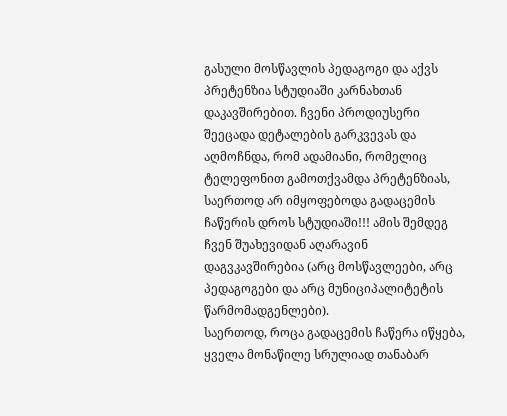გასული მოსწავლის პედაგოგი და აქვს პრეტენზია სტუდიაში კარნახთან დაკავშირებით. ჩვენი პროდიუსერი შეეცადა დეტალების გარკვევას და აღმოჩნდა, რომ ადამიანი, რომელიც ტელეფონით გამოთქვამდა პრეტენზიას, საერთოდ არ იმყოფებოდა გადაცემის ჩაწერის დროს სტუდიაში!!! ამის შემდეგ ჩვენ შუახევიდან აღარავინ დაგვკავშირებია (არც მოსწავლეები, არც პედაგოგები და არც მუნიციპალიტეტის წარმომადგენლები).
საერთოდ, როცა გადაცემის ჩაწერა იწყება, ყველა მონაწილე სრულიად თანაბარ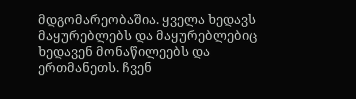მდგომარეობაშია. ყველა ხედავს მაყურებლებს და მაყურებლებიც ხედავენ მონაწილეებს და ერთმანეთს. ჩვენ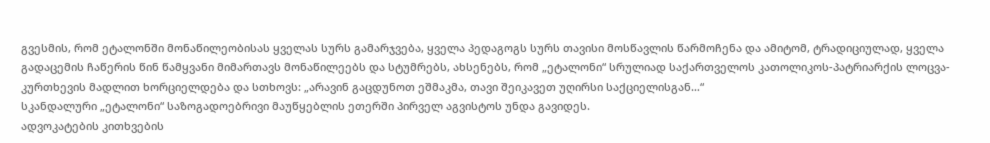გვესმის, რომ ეტალონში მონაწილეობისას ყველას სურს გამარჯვება, ყველა პედაგოგს სურს თავისი მოსწავლის წარმოჩენა და ამიტომ, ტრადიციულად, ყველა გადაცემის ჩაწერის წინ წამყვანი მიმართავს მონაწილეებს და სტუმრებს, ახსენებს, რომ „ეტალონი“ სრულიად საქართველოს კათოლიკოს-პატრიარქის ლოცვა-კურთხევის მადლით ხორციელდება და სთხოვს: „არავინ გაცდუნოთ ეშმაკმა, თავი შეიკავეთ უღირსი საქციელისგან…“
სკანდალური „ეტალონი“ საზოგადოებრივი მაუწყებლის ეთერში პირველ აგვისტოს უნდა გავიდეს.
ადვოკატების კითხვების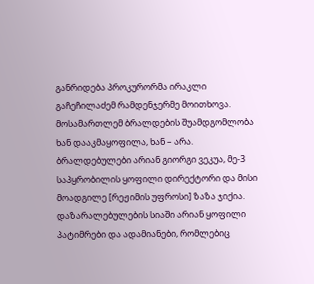განრიდება პროკურორმა ირაკლი გაჩეჩილაძემ რამდენჯერმე მოითხოვა. მოსამართლემ ბრალდების შუამდგომლობა ხან დააკმაყოფილა, ხან – არა. ბრალდებულები არიან გიორგი ვეკუა, მე-3 საპყრობილის ყოფილი დირექტორი და მისი მოადგილე [რეჟიმის უფროსი] ზაზა ჯიქია. დაზარალებულების სიაში არიან ყოფილი პატიმრები და ადამიანები, რომლებიც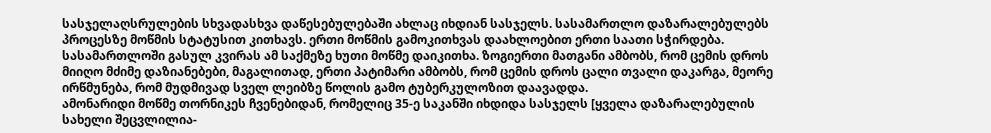სასჯელაღსრულების სხვადასხვა დაწესებულებაში ახლაც იხდიან სასჯელს. სასამართლო დაზარალებულებს პროცესზე მოწმის სტატუსით კითხავს. ერთი მოწმის გამოკითხვას დაახლოებით ერთი საათი სჭირდება.
სასამართლოში გასულ კვირას ამ საქმეზე ხუთი მოწმე დაიკითხა. ზოგიერთი მათგანი ამბობს, რომ ცემის დროს მიიღო მძიმე დაზიანებები, მაგალითად, ერთი პატიმარი ამბობს, რომ ცემის დროს ცალი თვალი დაკარგა, მეორე ირწმუნება, რომ მუდმივად სველ ლეიბზე წოლის გამო ტუბერკულოზით დაავადდა.
ამონარიდი მოწმე თორნიკეს ჩვენებიდან, რომელიც 35-ე საკანში იხდიდა სასჯელს [ყველა დაზარალებულის სახელი შეცვლილია-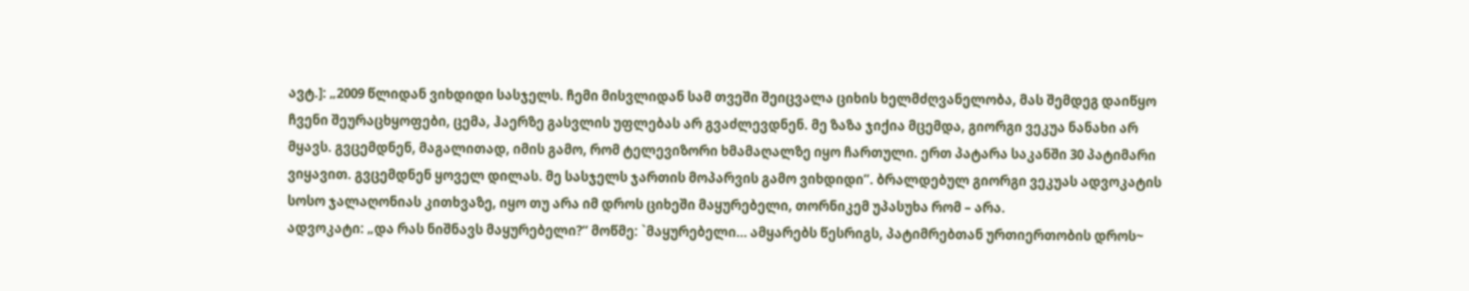ავტ.]: „2009 წლიდან ვიხდიდი სასჯელს. ჩემი მისვლიდან სამ თვეში შეიცვალა ციხის ხელმძღვანელობა, მას შემდეგ დაიწყო ჩვენი შეურაცხყოფები, ცემა, ჰაერზე გასვლის უფლებას არ გვაძლევდნენ. მე ზაზა ჯიქია მცემდა, გიორგი ვეკუა ნანახი არ მყავს. გვცემდნენ, მაგალითად, იმის გამო, რომ ტელევიზორი ხმამაღალზე იყო ჩართული. ერთ პატარა საკანში 30 პატიმარი ვიყავით. გვცემდნენ ყოველ დილას. მე სასჯელს ჯართის მოპარვის გამო ვიხდიდი”. ბრალდებულ გიორგი ვეკუას ადვოკატის სოსო ჯალაღონიას კითხვაზე, იყო თუ არა იმ დროს ციხეში მაყურებელი, თორნიკემ უპასუხა რომ – არა.
ადვოკატი: „და რას ნიშნავს მაყურებელი?“ მოწმე: `მაყურებელი… ამყარებს წესრიგს, პატიმრებთან ურთიერთობის დროს~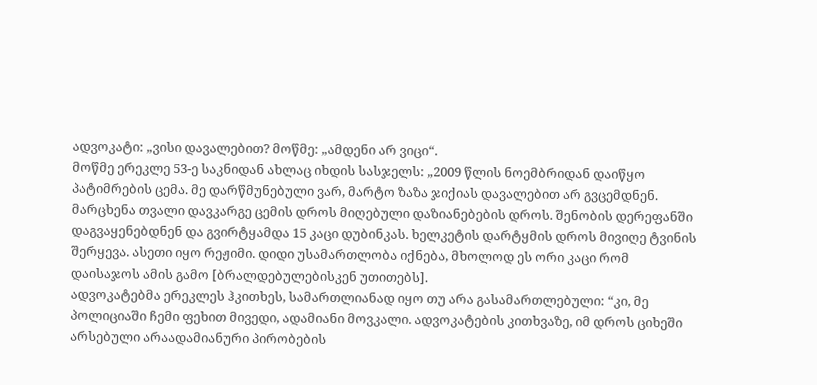ადვოკატი: „ვისი დავალებით? მოწმე: „ამდენი არ ვიცი“.
მოწმე ერეკლე 53-ე საკნიდან ახლაც იხდის სასჯელს: „2009 წლის ნოემბრიდან დაიწყო პატიმრების ცემა. მე დარწმუნებული ვარ, მარტო ზაზა ჯიქიას დავალებით არ გვცემდნენ. მარცხენა თვალი დავკარგე ცემის დროს მიღებული დაზიანებების დროს. შენობის დერეფანში დაგვაყენებდნენ და გვირტყამდა 15 კაცი დუბინკას. ხელკეტის დარტყმის დროს მივიღე ტვინის შერყევა. ასეთი იყო რეჟიმი. დიდი უსამართლობა იქნება, მხოლოდ ეს ორი კაცი რომ დაისაჯოს ამის გამო [ბრალდებულებისკენ უთითებს].
ადვოკატებმა ერეკლეს ჰკითხეს, სამართლიანად იყო თუ არა გასამართლებული: “კი, მე პოლიციაში ჩემი ფეხით მივედი, ადამიანი მოვკალი. ადვოკატების კითხვაზე, იმ დროს ციხეში არსებული არაადამიანური პირობების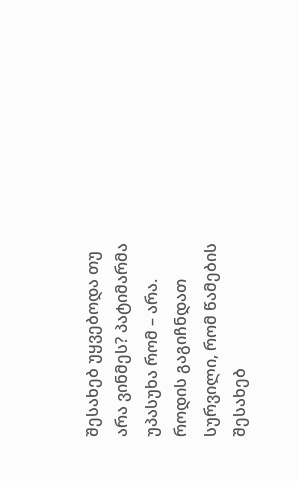შესახებ უყვებოდა თუ არა ვინმეს? პატიმარმა უპასუხა რომ – არა. როდის გაგიჩნდათ სურვილი, რომ წამების შესახებ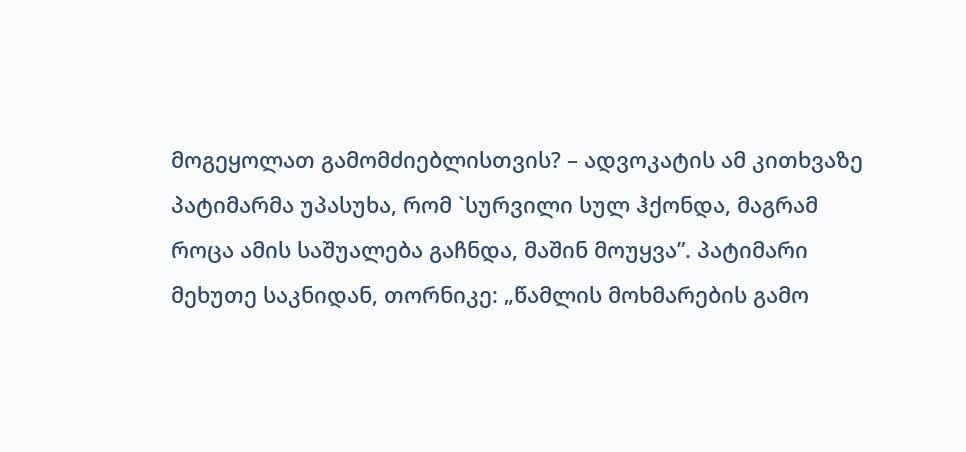მოგეყოლათ გამომძიებლისთვის? – ადვოკატის ამ კითხვაზე პატიმარმა უპასუხა, რომ `სურვილი სულ ჰქონდა, მაგრამ როცა ამის საშუალება გაჩნდა, მაშინ მოუყვა”. პატიმარი მეხუთე საკნიდან, თორნიკე: „წამლის მოხმარების გამო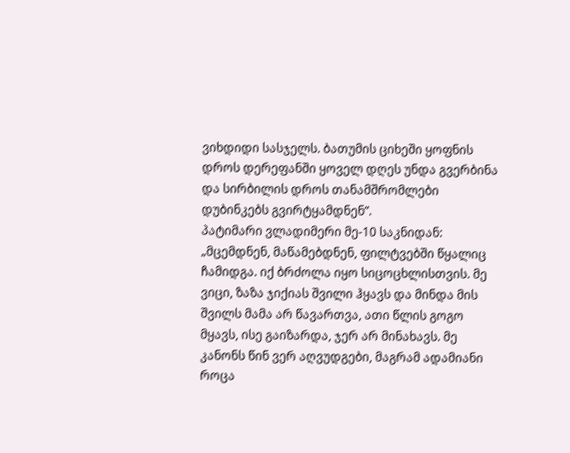ვიხდიდი სასჯელს. ბათუმის ციხეში ყოფნის დროს დერეფანში ყოველ დღეს უნდა გვერბინა და სირბილის დროს თანამშრომლები დუბინკებს გვირტყამდნენ”.
პატიმარი ვლადიმერი მე-10 საკნიდან: „მცემდნენ, მაწამებდნენ, ფილტვებში წყალიც ჩამიდგა. იქ ბრძოლა იყო სიცოცხლისთვის. მე ვიცი, ზაზა ჯიქიას შვილი ჰყავს და მინდა მის შვილს მამა არ წავართვა, ათი წლის გოგო მყავს, ისე გაიზარდა, ჯერ არ მინახავს. მე კანონს წინ ვერ აღვუდგები, მაგრამ ადამიანი როცა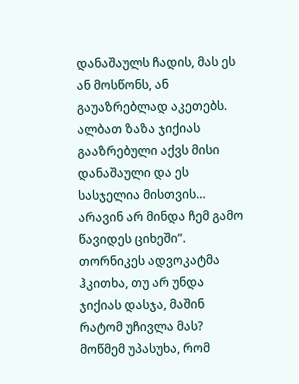დანაშაულს ჩადის, მას ეს ან მოსწონს, ან გაუაზრებლად აკეთებს. ალბათ ზაზა ჯიქიას გააზრებული აქვს მისი დანაშაული და ეს სასჯელია მისთვის… არავინ არ მინდა ჩემ გამო წავიდეს ციხეში”.
თორნიკეს ადვოკატმა ჰკითხა, თუ არ უნდა ჯიქიას დასჯა, მაშინ რატომ უჩივლა მას? მოწმემ უპასუხა, რომ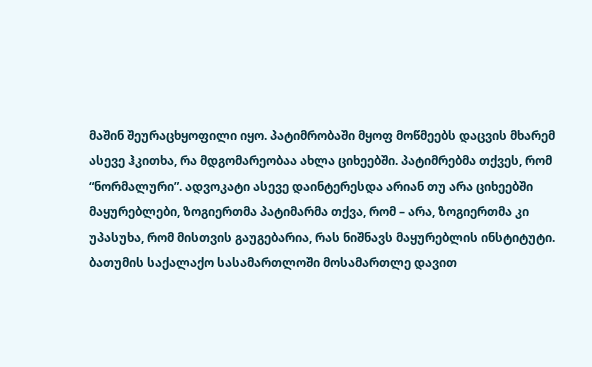მაშინ შეურაცხყოფილი იყო. პატიმრობაში მყოფ მოწმეებს დაცვის მხარემ ასევე ჰკითხა, რა მდგომარეობაა ახლა ციხეებში. პატიმრებმა თქვეს, რომ “ნორმალური”. ადვოკატი ასევე დაინტერესდა არიან თუ არა ციხეებში მაყურებლები, ზოგიერთმა პატიმარმა თქვა, რომ – არა, ზოგიერთმა კი უპასუხა, რომ მისთვის გაუგებარია, რას ნიშნავს მაყურებლის ინსტიტუტი.
ბათუმის საქალაქო სასამართლოში მოსამართლე დავით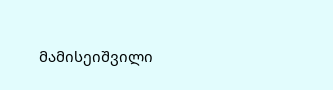მამისეიშვილი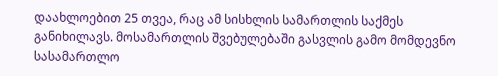დაახლოებით 25 თვეა, რაც ამ სისხლის სამართლის საქმეს განიხილავს. მოსამართლის შვებულებაში გასვლის გამო მომდევნო სასამართლო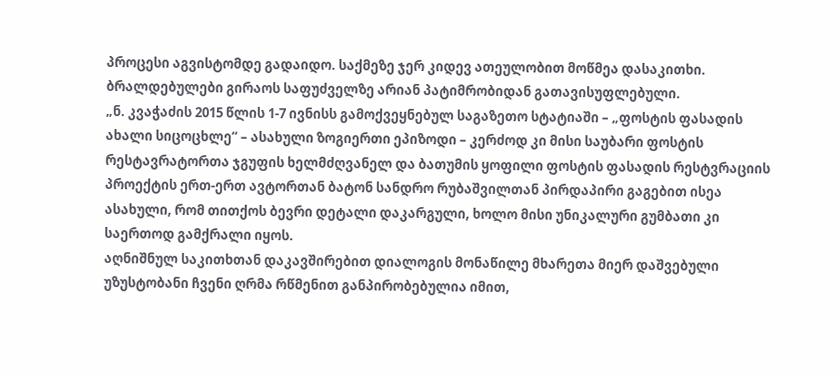პროცესი აგვისტომდე გადაიდო. საქმეზე ჯერ კიდევ ათეულობით მოწმეა დასაკითხი. ბრალდებულები გირაოს საფუძველზე არიან პატიმრობიდან გათავისუფლებული.
„ნ. კვაჭაძის 2015 წლის 1-7 ივნისს გამოქვეყნებულ საგაზეთო სტატიაში – „ფოსტის ფასადის ახალი სიცოცხლე“ – ასახული ზოგიერთი ეპიზოდი – კერძოდ კი მისი საუბარი ფოსტის რესტავრატორთა ჯგუფის ხელმძღვანელ და ბათუმის ყოფილი ფოსტის ფასადის რესტვრაციის პროექტის ერთ-ერთ ავტორთან ბატონ სანდრო რუბაშვილთან პირდაპირი გაგებით ისეა ასახული, რომ თითქოს ბევრი დეტალი დაკარგული, ხოლო მისი უნიკალური გუმბათი კი საერთოდ გამქრალი იყოს.
აღნიშნულ საკითხთან დაკავშირებით დიალოგის მონაწილე მხარეთა მიერ დაშვებული უზუსტობანი ჩვენი ღრმა რწმენით განპირობებულია იმით,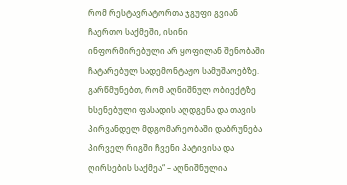რომ რესტავრატორთა ჯგუფი გვიან ჩაერთო საქმეში, ისინი ინფორმირებული არ ყოფილან შენობაში ჩატარებულ სადემონტაჟო სამუშაოებზე.
გარწმუნებთ, რომ აღნიშნულ ობიექტზე ხსენებული ფასადის აღდგენა და თავის პირვანდელ მდგომარეობაში დაბრუნება პირველ რიგში ჩვენი პატივისა და ღირსების საქმეა“ – აღნიშნულია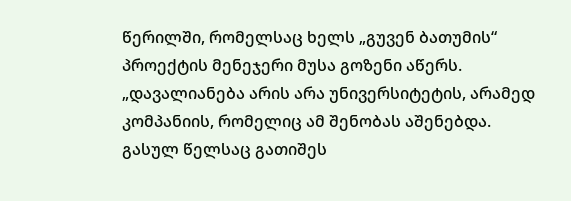წერილში, რომელსაც ხელს „გუვენ ბათუმის“ პროექტის მენეჯერი მუსა გოზენი აწერს.
„დავალიანება არის არა უნივერსიტეტის, არამედ კომპანიის, რომელიც ამ შენობას აშენებდა. გასულ წელსაც გათიშეს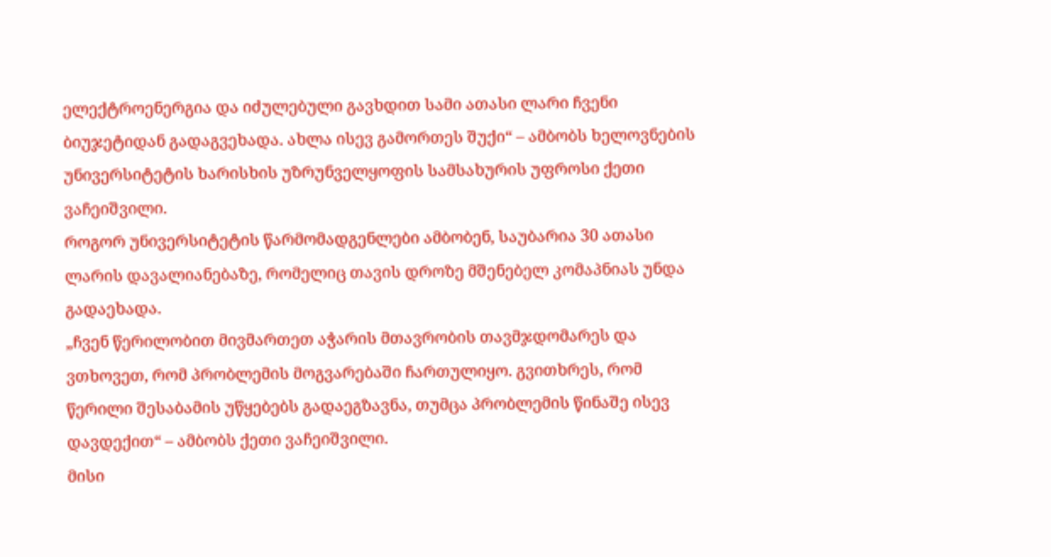ელექტროენერგია და იძულებული გავხდით სამი ათასი ლარი ჩვენი ბიუჯეტიდან გადაგვეხადა. ახლა ისევ გამორთეს შუქი“ – ამბობს ხელოვნების უნივერსიტეტის ხარისხის უზრუნველყოფის სამსახურის უფროსი ქეთი ვაჩეიშვილი.
როგორ უნივერსიტეტის წარმომადგენლები ამბობენ, საუბარია 30 ათასი ლარის დავალიანებაზე, რომელიც თავის დროზე მშენებელ კომაპნიას უნდა გადაეხადა.
„ჩვენ წერილობით მივმართეთ აჭარის მთავრობის თავმჯდომარეს და ვთხოვეთ, რომ პრობლემის მოგვარებაში ჩართულიყო. გვითხრეს, რომ წერილი შესაბამის უწყებებს გადაეგზავნა, თუმცა პრობლემის წინაშე ისევ დავდექით“ – ამბობს ქეთი ვაჩეიშვილი.
მისი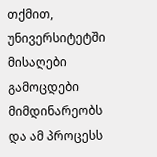თქმით, უნივერსიტეტში მისაღები გამოცდები მიმდინარეობს და ამ პროცესს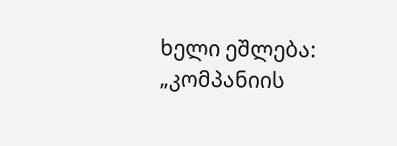ხელი ეშლება: „კომპანიის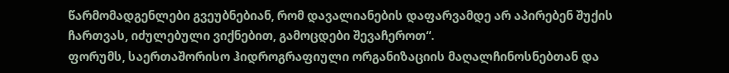წარმომადგენლები გვეუბნებიან, რომ დავალიანების დაფარვამდე არ აპირებენ შუქის ჩართვას, იძულებული ვიქნებით, გამოცდები შევაჩეროთ“.
ფორუმს, საერთაშორისო ჰიდროგრაფიული ორგანიზაციის მაღალჩინოსნებთან და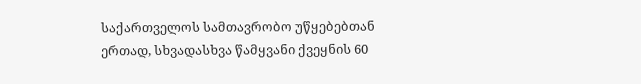საქართველოს სამთავრობო უწყებებთან ერთად, სხვადასხვა წამყვანი ქვეყნის 60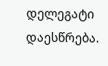დელეგატი დაესწრება.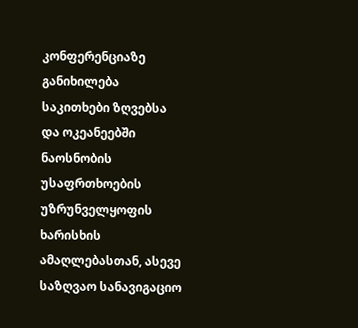კონფერენციაზე განიხილება საკითხები ზღვებსა და ოკეანეებში ნაოსნობის უსაფრთხოების უზრუნველყოფის ხარისხის ამაღლებასთან, ასევე საზღვაო სანავიგაციო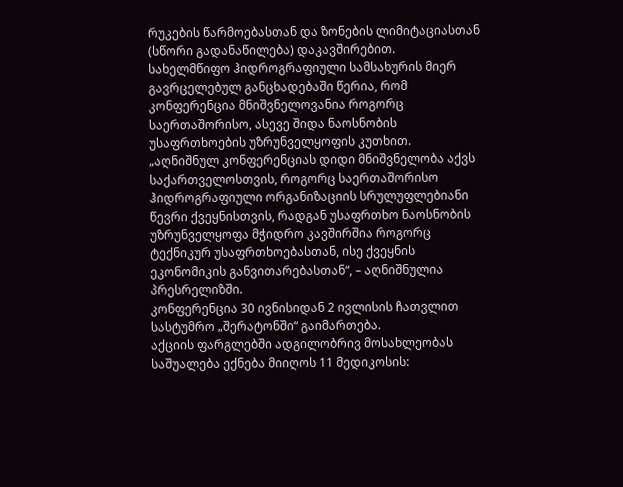რუკების წარმოებასთან და ზონების ლიმიტაციასთან (სწორი გადანაწილება) დაკავშირებით.
სახელმწიფო ჰიდროგრაფიული სამსახურის მიერ გავრცელებულ განცხადებაში წერია, რომ კონფერენცია მნიშვნელოვანია როგორც საერთაშორისო, ასევე შიდა ნაოსნობის უსაფრთხოების უზრუნველყოფის კუთხით.
„აღნიშნულ კონფერენციას დიდი მნიშვნელობა აქვს საქართველოსთვის, როგორც საერთაშორისო ჰიდროგრაფიული ორგანიზაციის სრულუფლებიანი წევრი ქვეყნისთვის, რადგან უსაფრთხო ნაოსნობის უზრუნველყოფა მჭიდრო კავშირშია როგორც ტექნიკურ უსაფრთხოებასთან, ისე ქვეყნის ეკონომიკის განვითარებასთან“, – აღნიშნულია პრესრელიზში.
კონფერენცია 30 ივნისიდან 2 ივლისის ჩათვლით სასტუმრო „შერატონში“ გაიმართება.
აქციის ფარგლებში ადგილობრივ მოსახლეობას საშუალება ექნება მიიღოს 11 მედიკოსის: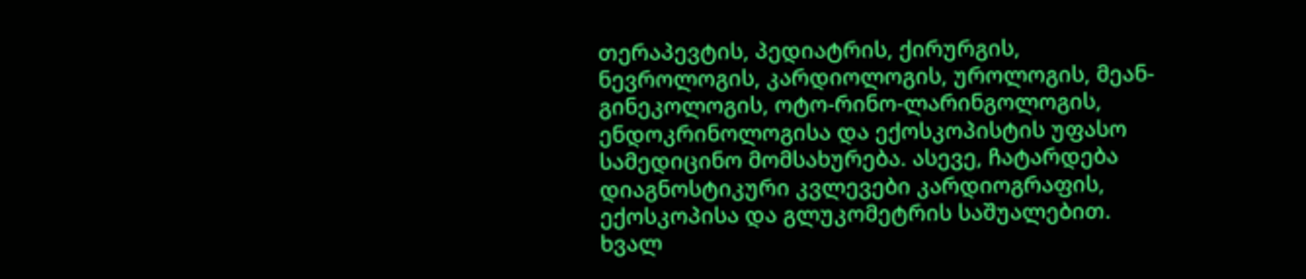თერაპევტის, პედიატრის, ქირურგის, ნევროლოგის, კარდიოლოგის, უროლოგის, მეან-გინეკოლოგის, ოტო-რინო-ლარინგოლოგის, ენდოკრინოლოგისა და ექოსკოპისტის უფასო სამედიცინო მომსახურება. ასევე, ჩატარდება დიაგნოსტიკური კვლევები კარდიოგრაფის, ექოსკოპისა და გლუკომეტრის საშუალებით.
ხვალ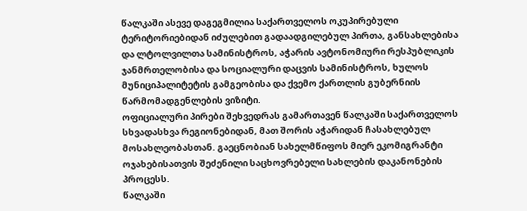წალკაში ასევე დაგეგმილია საქართველოს ოკუპირებული ტერიტორიებიდან იძულებით გადაადგილებულ პირთა, განსახლებისა და ლტოლვილთა სამინისტროს, აჭარის ავტონომიური რესპუბლიკის ჯანმრთელობისა და სოციალური დაცვის სამინისტროს, ხულოს მუნიციპალიტეტის გამგეობისა და ქვემო ქართლის გუბერნიის წარმომადგენლების ვიზიტი.
ოფიციალური პირები შეხვედრას გამართავენ წალკაში საქართველოს სხვადასხვა რეგიონებიდან, მათ შორის აჭარიდან ჩასახლებულ მოსახლეობასთან. გაეცნობიან სახელმწიფოს მიერ ეკომიგრანტი ოჯახებისათვის შეძენილი საცხოვრებელი სახლების დაკანონების პროცესს.
წალკაში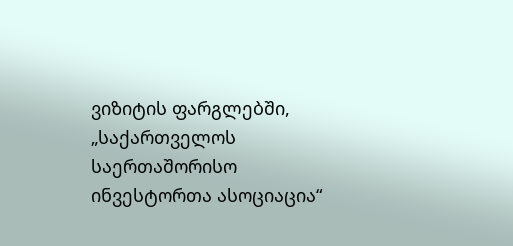ვიზიტის ფარგლებში, „საქართველოს საერთაშორისო ინვესტორთა ასოციაცია“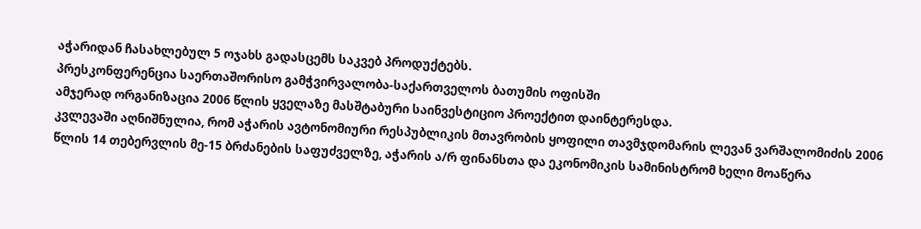აჭარიდან ჩასახლებულ 5 ოჯახს გადასცემს საკვებ პროდუქტებს.
პრესკონფერენცია საერთაშორისო გამჭვირვალობა-საქართველოს ბათუმის ოფისში
ამჯერად ორგანიზაცია 2006 წლის ყველაზე მასშტაბური საინვესტიციო პროექტით დაინტერესდა.
კვლევაში აღნიშნულია, რომ აჭარის ავტონომიური რესპუბლიკის მთავრობის ყოფილი თავმჯდომარის ლევან ვარშალომიძის 2006 წლის 14 თებერვლის მე-15 ბრძანების საფუძველზე, აჭარის ა/რ ფინანსთა და ეკონომიკის სამინისტრომ ხელი მოაწერა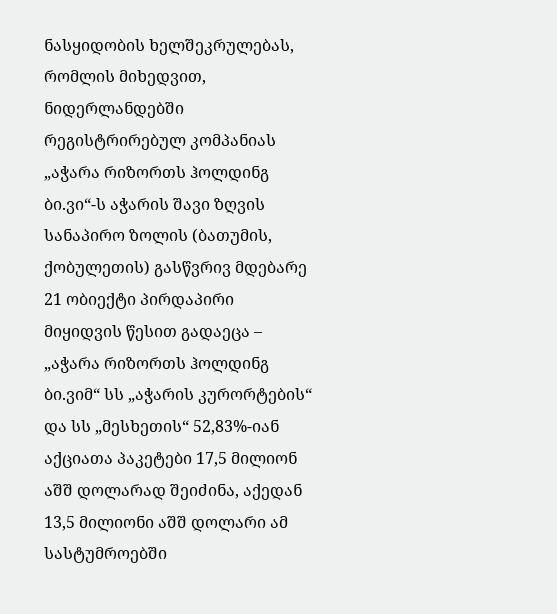ნასყიდობის ხელშეკრულებას, რომლის მიხედვით, ნიდერლანდებში რეგისტრირებულ კომპანიას „აჭარა რიზორთს ჰოლდინგ ბი.ვი“-ს აჭარის შავი ზღვის სანაპირო ზოლის (ბათუმის, ქობულეთის) გასწვრივ მდებარე 21 ობიექტი პირდაპირი მიყიდვის წესით გადაეცა – „აჭარა რიზორთს ჰოლდინგ ბი.ვიმ“ სს „აჭარის კურორტების“ და სს „მესხეთის“ 52,83%-იან აქციათა პაკეტები 17,5 მილიონ აშშ დოლარად შეიძინა, აქედან 13,5 მილიონი აშშ დოლარი ამ სასტუმროებში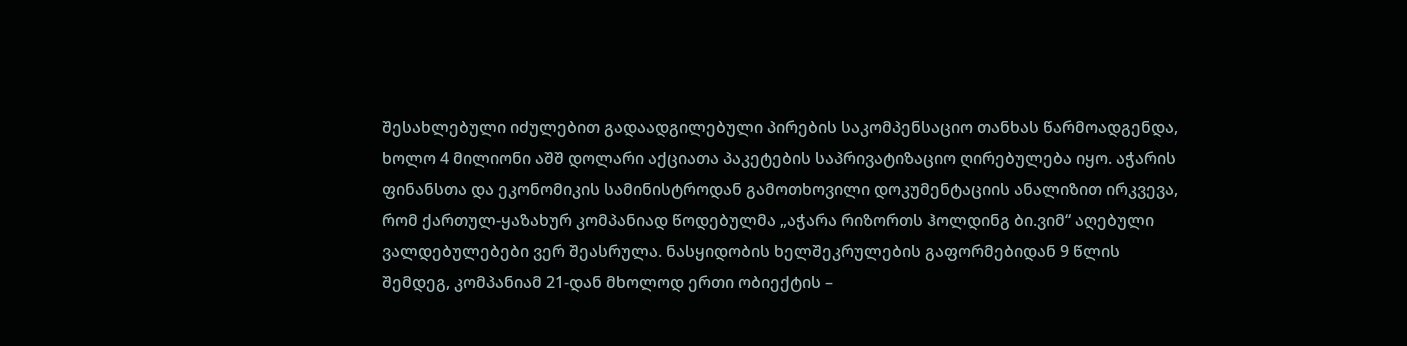შესახლებული იძულებით გადაადგილებული პირების საკომპენსაციო თანხას წარმოადგენდა, ხოლო 4 მილიონი აშშ დოლარი აქციათა პაკეტების საპრივატიზაციო ღირებულება იყო. აჭარის ფინანსთა და ეკონომიკის სამინისტროდან გამოთხოვილი დოკუმენტაციის ანალიზით ირკვევა, რომ ქართულ-ყაზახურ კომპანიად წოდებულმა „აჭარა რიზორთს ჰოლდინგ ბი.ვიმ“ აღებული ვალდებულებები ვერ შეასრულა. ნასყიდობის ხელშეკრულების გაფორმებიდან 9 წლის შემდეგ, კომპანიამ 21-დან მხოლოდ ერთი ობიექტის –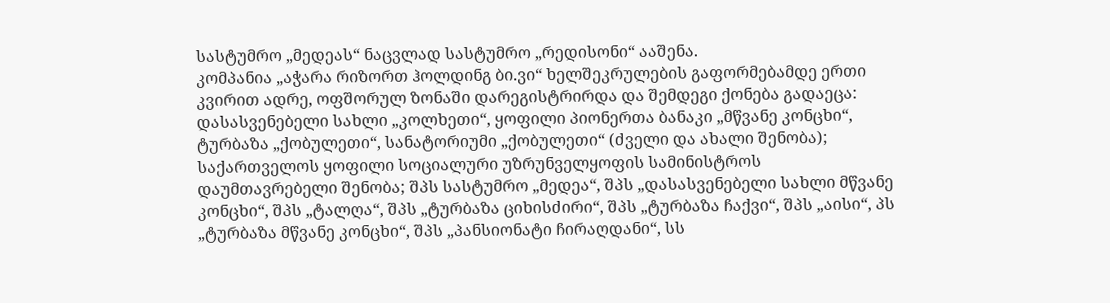სასტუმრო „მედეას“ ნაცვლად სასტუმრო „რედისონი“ ააშენა.
კომპანია „აჭარა რიზორთ ჰოლდინგ ბი.ვი“ ხელშეკრულების გაფორმებამდე ერთი კვირით ადრე, ოფშორულ ზონაში დარეგისტრირდა და შემდეგი ქონება გადაეცა: დასასვენებელი სახლი „კოლხეთი“, ყოფილი პიონერთა ბანაკი „მწვანე კონცხი“, ტურბაზა „ქობულეთი“, სანატორიუმი „ქობულეთი“ (ძველი და ახალი შენობა); საქართველოს ყოფილი სოციალური უზრუნველყოფის სამინისტროს დაუმთავრებელი შენობა; შპს სასტუმრო „მედეა“, შპს „დასასვენებელი სახლი მწვანე კონცხი“, შპს „ტალღა“, შპს „ტურბაზა ციხისძირი“, შპს „ტურბაზა ჩაქვი“, შპს „აისი“, პს „ტურბაზა მწვანე კონცხი“, შპს „პანსიონატი ჩირაღდანი“, სს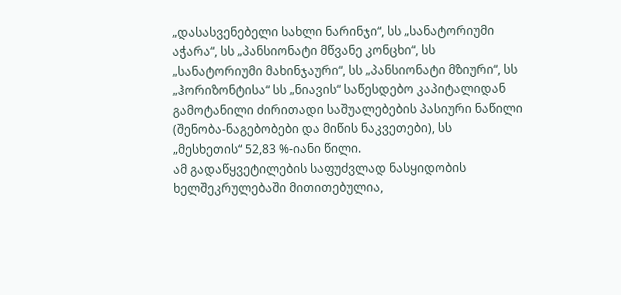„დასასვენებელი სახლი ნარინჯი“, სს „სანატორიუმი აჭარა“, სს „პანსიონატი მწვანე კონცხი“, სს „სანატორიუმი მახინჯაური“, სს „პანსიონატი მზიური“, სს „ჰორიზონტისა“ სს „ნიავის“ საწესდებო კაპიტალიდან გამოტანილი ძირითადი საშუალებების პასიური ნაწილი (შენობა-ნაგებობები და მიწის ნაკვეთები), სს „მესხეთის“ 52,83 %-იანი წილი.
ამ გადაწყვეტილების საფუძვლად ნასყიდობის ხელშეკრულებაში მითითებულია,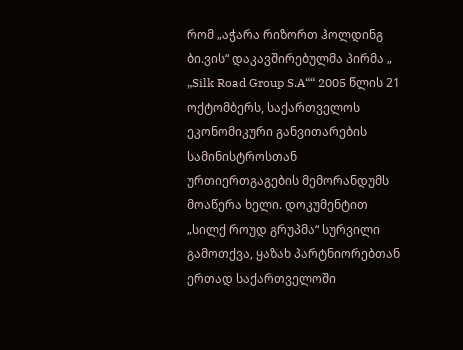რომ „აჭარა რიზორთ ჰოლდინგ ბი.ვის“ დაკავშირებულმა პირმა „ „Silk Road Group S.A““ 2005 წლის 21 ოქტომბერს, საქართველოს ეკონომიკური განვითარების სამინისტროსთან ურთიერთგაგების მემორანდუმს მოაწერა ხელი. დოკუმენტით „სილქ როუდ გრუპმა“ სურვილი გამოთქვა, ყაზახ პარტნიორებთან ერთად საქართველოში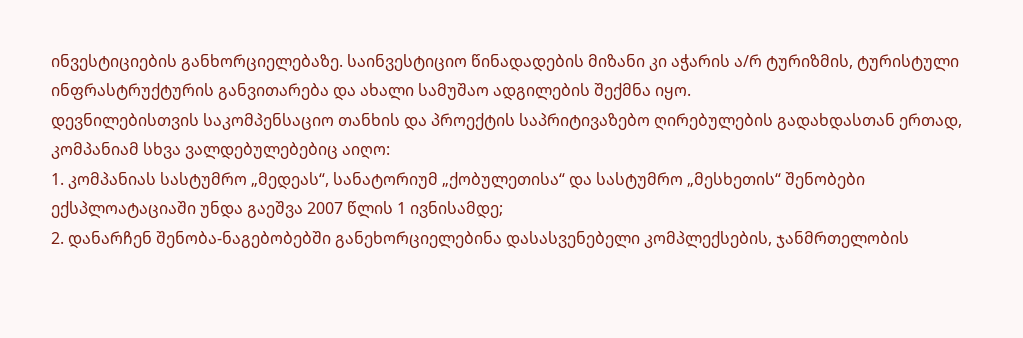ინვესტიციების განხორციელებაზე. საინვესტიციო წინადადების მიზანი კი აჭარის ა/რ ტურიზმის, ტურისტული ინფრასტრუქტურის განვითარება და ახალი სამუშაო ადგილების შექმნა იყო.
დევნილებისთვის საკომპენსაციო თანხის და პროექტის საპრიტივაზებო ღირებულების გადახდასთან ერთად, კომპანიამ სხვა ვალდებულებებიც აიღო:
1. კომპანიას სასტუმრო „მედეას“, სანატორიუმ „ქობულეთისა“ და სასტუმრო „მესხეთის“ შენობები ექსპლოატაციაში უნდა გაეშვა 2007 წლის 1 ივნისამდე;
2. დანარჩენ შენობა-ნაგებობებში განეხორციელებინა დასასვენებელი კომპლექსების, ჯანმრთელობის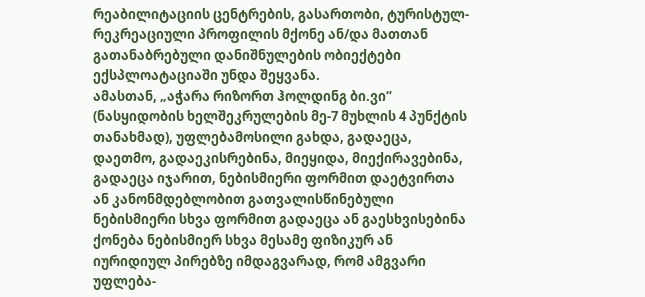რეაბილიტაციის ცენტრების, გასართობი, ტურისტულ-რეკრეაციული პროფილის მქონე ან/და მათთან გათანაბრებული დანიშნულების ობიექტები ექსპლოატაციაში უნდა შეყვანა.
ამასთან, „აჭარა რიზორთ ჰოლდინგ ბი.ვი“ (ნასყიდობის ხელშეკრულების მე-7 მუხლის 4 პუნქტის თანახმად), უფლებამოსილი გახდა, გადაეცა, დაეთმო, გადაეკისრებინა, მიეყიდა, მიექირავებინა, გადაეცა იჯარით, ნებისმიერი ფორმით დაეტვირთა ან კანონმდებლობით გათვალისწინებული ნებისმიერი სხვა ფორმით გადაეცა ან გაესხვისებინა ქონება ნებისმიერ სხვა მესამე ფიზიკურ ან იურიდიულ პირებზე იმდაგვარად, რომ ამგვარი უფლება-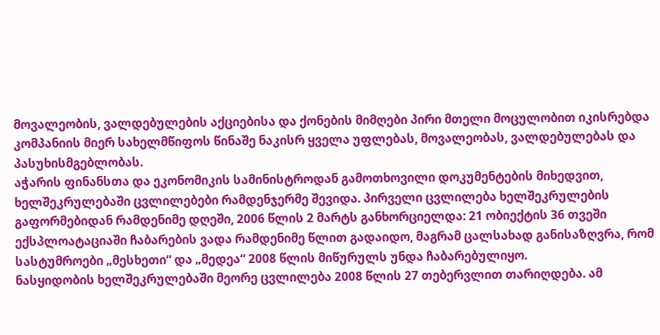მოვალეობის, ვალდებულების აქციებისა და ქონების მიმღები პირი მთელი მოცულობით იკისრებდა კომპანიის მიერ სახელმწიფოს წინაშე ნაკისრ ყველა უფლებას, მოვალეობას, ვალდებულებას და პასუხისმგებლობას.
აჭარის ფინანსთა და ეკონომიკის სამინისტროდან გამოთხოვილი დოკუმენტების მიხედვით, ხელშეკრულებაში ცვლილებები რამდენჯერმე შევიდა. პირველი ცვლილება ხელშეკრულების გაფორმებიდან რამდენიმე დღეში, 2006 წლის 2 მარტს განხორციელდა: 21 ობიექტის 36 თვეში ექსპლოატაციაში ჩაბარების ვადა რამდენიმე წლით გადაიდო, მაგრამ ცალსახად განისაზღვრა, რომ სასტუმროები „მესხეთი“ და „მედეა“ 2008 წლის მიწურულს უნდა ჩაბარებულიყო.
ნასყიდობის ხელშეკრულებაში მეორე ცვლილება 2008 წლის 27 თებერვლით თარიღდება. ამ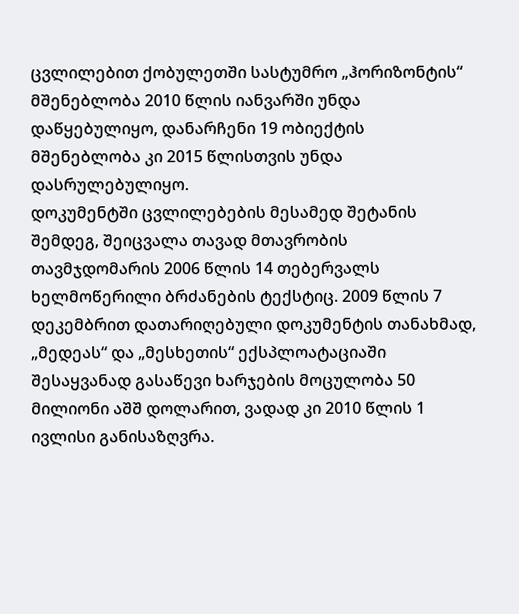ცვლილებით ქობულეთში სასტუმრო „ჰორიზონტის“ მშენებლობა 2010 წლის იანვარში უნდა დაწყებულიყო, დანარჩენი 19 ობიექტის მშენებლობა კი 2015 წლისთვის უნდა დასრულებულიყო.
დოკუმენტში ცვლილებების მესამედ შეტანის შემდეგ, შეიცვალა თავად მთავრობის თავმჯდომარის 2006 წლის 14 თებერვალს ხელმოწერილი ბრძანების ტექსტიც. 2009 წლის 7 დეკემბრით დათარიღებული დოკუმენტის თანახმად, „მედეას“ და „მესხეთის“ ექსპლოატაციაში შესაყვანად გასაწევი ხარჯების მოცულობა 50 მილიონი აშშ დოლარით, ვადად კი 2010 წლის 1 ივლისი განისაზღვრა.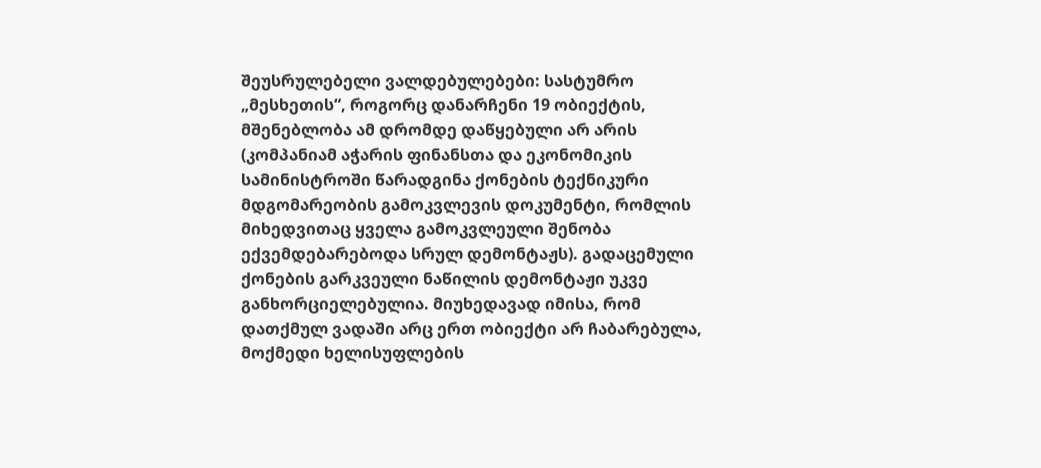შეუსრულებელი ვალდებულებები: სასტუმრო „მესხეთის“, როგორც დანარჩენი 19 ობიექტის, მშენებლობა ამ დრომდე დაწყებული არ არის (კომპანიამ აჭარის ფინანსთა და ეკონომიკის სამინისტროში წარადგინა ქონების ტექნიკური მდგომარეობის გამოკვლევის დოკუმენტი, რომლის მიხედვითაც ყველა გამოკვლეული შენობა ექვემდებარებოდა სრულ დემონტაჟს). გადაცემული ქონების გარკვეული ნაწილის დემონტაჟი უკვე განხორციელებულია. მიუხედავად იმისა, რომ დათქმულ ვადაში არც ერთ ობიექტი არ ჩაბარებულა, მოქმედი ხელისუფლების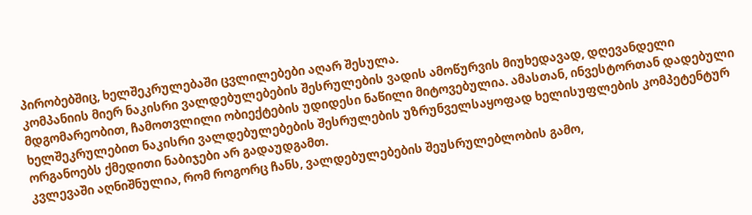პირობებშიც, ხელშეკრულებაში ცვლილებები აღარ შესულა.
კომპანიის მიერ ნაკისრი ვალდებულებების შესრულების ვადის ამოწურვის მიუხედავად, დღევანდელი მდგომარეობით, ჩამოთვლილი ობიექტების უდიდესი ნაწილი მიტოვებულია. ამასთან, ინვესტორთან დადებული ხელშეკრულებით ნაკისრი ვალდებულებების შესრულების უზრუნველსაყოფად ხელისუფლების კომპეტენტურ ორგანოებს ქმედითი ნაბიჯები არ გადაუდგამთ.
კვლევაში აღნიშნულია, რომ როგორც ჩანს, ვალდებულებების შეუსრულებლობის გამო,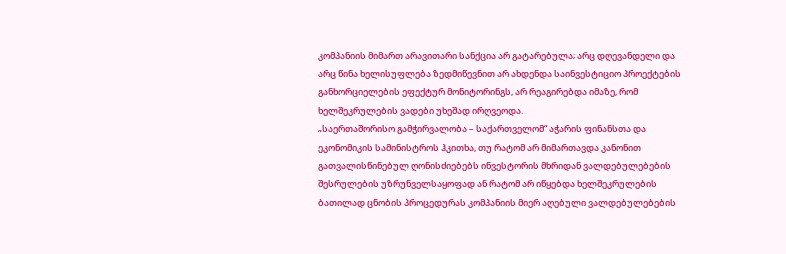კომპანიის მიმართ არავითარი სანქცია არ გატარებულა; არც დღევანდელი და არც წინა ხელისუფლება ზედმიწევნით არ ახდენდა საინვესტიციო პროექტების განხორციელების ეფექტურ მონიტორინგს, არ რეაგირებდა იმაზე, რომ ხელშეკრულების ვადები უხეშად ირღვეოდა.
„საერთაშორისო გამჭირვალობა – საქართველომ“ აჭარის ფინანსთა და ეკონომიკის სამინისტროს ჰკითხა, თუ რატომ არ მიმართავდა კანონით გათვალისწინებულ ღონისძიებებს ინვესტორის მხრიდან ვალდებულებების შესრულების უზრუნველსაყოფად ან რატომ არ იწყებდა ხელშეკრულების ბათილად ცნობის პროცედურას კომპანიის მიერ აღებული ვალდებულებების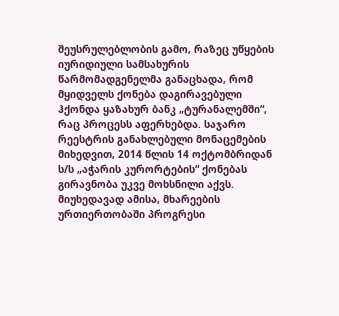შეუსრულებლობის გამო, რაზეც უწყების იურიდიული სამსახურის წარმომადგენელმა განაცხადა, რომ მყიდველს ქონება დაგირავებული ჰქონდა ყაზახურ ბანკ „ტურანალემში“, რაც პროცესს აფერხებდა. საჯარო რეესტრის განახლებული მონაცემების მიხედვით, 2014 წლის 14 ოქტომბრიდან ს/ს „აჭარის კურორტების“ ქონებას გირავნობა უკვე მოხსნილი აქვს. მიუხედავად ამისა, მხარეების ურთიერთობაში პროგრესი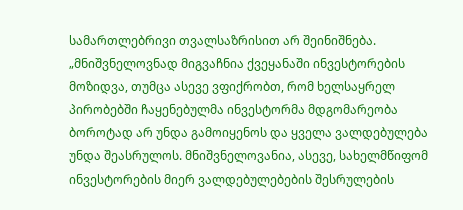სამართლებრივი თვალსაზრისით არ შეინიშნება.
„მნიშვნელოვნად მიგვაჩნია ქვეყანაში ინვესტორების მოზიდვა, თუმცა ასევე ვფიქრობთ, რომ ხელსაყრელ პირობებში ჩაყენებულმა ინვესტორმა მდგომარეობა ბოროტად არ უნდა გამოიყენოს და ყველა ვალდებულება უნდა შეასრულოს. მნიშვნელოვანია, ასევე, სახელმწიფომ ინვესტორების მიერ ვალდებულებების შესრულების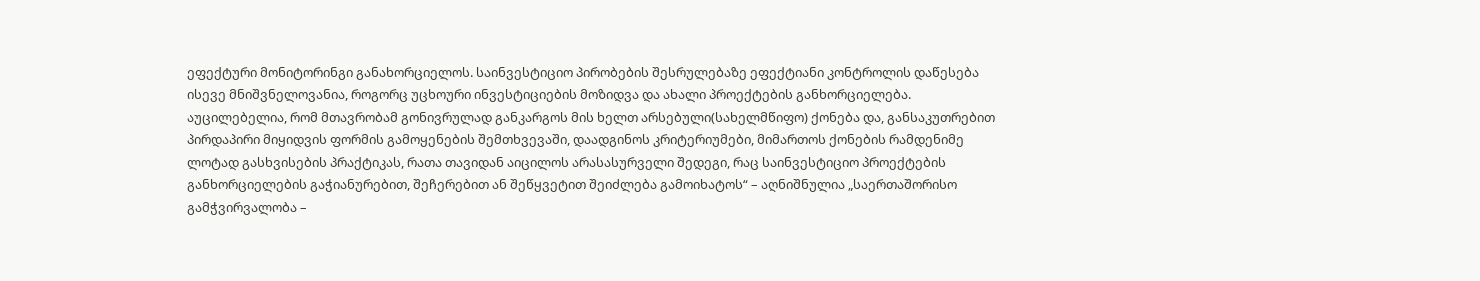ეფექტური მონიტორინგი განახორციელოს. საინვესტიციო პირობების შესრულებაზე ეფექტიანი კონტროლის დაწესება ისევე მნიშვნელოვანია, როგორც უცხოური ინვესტიციების მოზიდვა და ახალი პროექტების განხორციელება. აუცილებელია, რომ მთავრობამ გონივრულად განკარგოს მის ხელთ არსებული(სახელმწიფო) ქონება და, განსაკუთრებით პირდაპირი მიყიდვის ფორმის გამოყენების შემთხვევაში, დაადგინოს კრიტერიუმები, მიმართოს ქონების რამდენიმე ლოტად გასხვისების პრაქტიკას, რათა თავიდან აიცილოს არასასურველი შედეგი, რაც საინვესტიციო პროექტების განხორციელების გაჭიანურებით, შეჩერებით ან შეწყვეტით შეიძლება გამოიხატოს“ – აღნიშნულია „საერთაშორისო გამჭვირვალობა –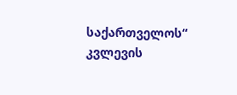საქართველოს“ კვლევის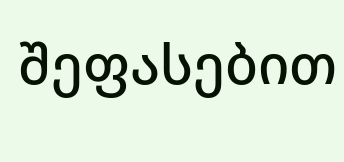შეფასებით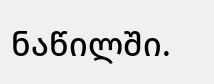ნაწილში.